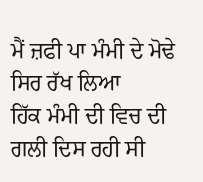ਮੈਂ ਜ਼ਫੀ ਪਾ ਮੰਮੀ ਦੇ ਮੋਢੇ ਸਿਰ ਰੱਖ ਲਿਆ
ਹਿੱਕ ਮੰਮੀ ਦੀ ਵਿਚ ਦੀ ਗਲੀ ਦਿਸ ਰਹੀ ਸੀ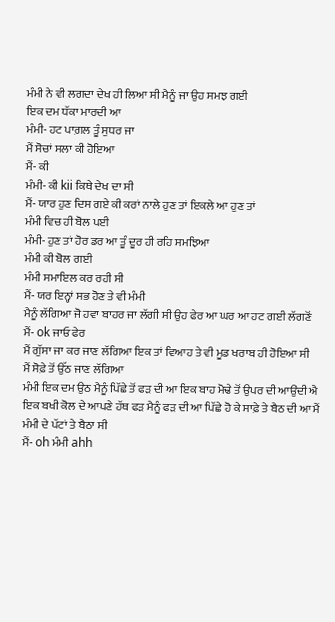ਮੰਮੀ ਨੇ ਵੀ ਲਗਦਾ ਦੇਖ ਹੀ ਲਿਆ ਸੀ ਮੈਨੂੰ ਜਾ ਉਹ ਸਮਝ ਗਈ
ਇਕ ਦਮ ਧੱਕਾ ਮਾਰਦੀ ਆ
ਮੰਮੀ- ਹਟ ਪਾਗ਼ਲ ਤੂੰ ਸੁਧਰ ਜਾ
ਮੈਂ ਸੋਚਾਂ ਸਲਾ ਕੀ ਹੋਇਆ
ਮੈਂ- ਕੀ
ਮੰਮੀ- ਕੀ kii ਕਿਥੇ ਦੇਖ ਦਾ ਸੀ
ਮੈਂ- ਯਾਰ ਹੁਣ ਦਿਸ ਗਏ ਕੀ ਕਰਾਂ ਨਾਲੇ ਹੁਣ ਤਾਂ ਇਕਲੇ ਆ ਹੁਣ ਤਾਂ
ਮੰਮੀ ਵਿਚ ਹੀ ਬੋਲ ਪਈ
ਮੰਮੀ- ਹੁਣ ਤਾਂ ਹੋਰ ਡਰ ਆ ਤੂੰ ਦੂਰ ਹੀ ਰਹਿ ਸਮਝਿਆ
ਮੰਮੀ ਕੀ ਬੋਲ ਗਈ
ਮੰਮੀ ਸਮਾਇਲ ਕਰ ਰਹੀ ਸੀ
ਮੈਂ- ਯਰ ਇਨ੍ਹਾਂ ਸਭ ਹੋਣ ਤੇ ਵੀ ਮੰਮੀ
ਮੈਨੂੰ ਲੱਗਿਆ ਜੋ ਹਵਾ ਬਾਹਰ ਜਾ ਲੱਗੀ ਸੀ ਉਹ ਫੇਰ ਆ ਘਰ ਆ ਹਟ ਗਈ ਲੱਗਣੋਂ
ਮੈਂ- ok ਜਾਓ ਫੇਰ
ਮੈਂ ਗੁੱਸਾ ਜਾ ਕਰ ਜਾਣ ਲੱਗਿਆ ਇਕ ਤਾਂ ਵਿਆਹ ਤੇ ਵੀ ਮੂਡ ਖਰਾਬ ਹੀ ਹੋਇਆ ਸੀ
ਮੈਂ ਸੋਫ਼ੇ ਤੋਂ ਉੱਠ ਜਾਣ ਲੱਗਿਆ
ਮੰਮੀ ਇਕ ਦਮ ਉਠ ਮੈਨੂੰ ਪਿੱਛੇ ਤੋਂ ਫੜ ਦੀ ਆ ਇਕ ਬਾਹ ਮੋਢੇ ਤੋਂ ਉਪਰ ਦੀ ਆਉਂਦੀ ਐ ਇਕ ਬਖੀ ਕੋਲ ਦੇ ਆਪਣੇ ਹੱਥ ਫੜ ਮੈਨੂੰ ਫੜ ਦੀ ਆ ਪਿੱਛੇ ਹੋ ਕੇ ਸਾਫ਼ੇ ਤੇ ਬੈਠ ਦੀ ਆ ਮੈਂ ਮੰਮੀ ਦੇ ਪੱਟਾਂ ਤੇ ਬੈਠਾ ਸੀ
ਮੈਂ- oh ਮੰਮੀ ahh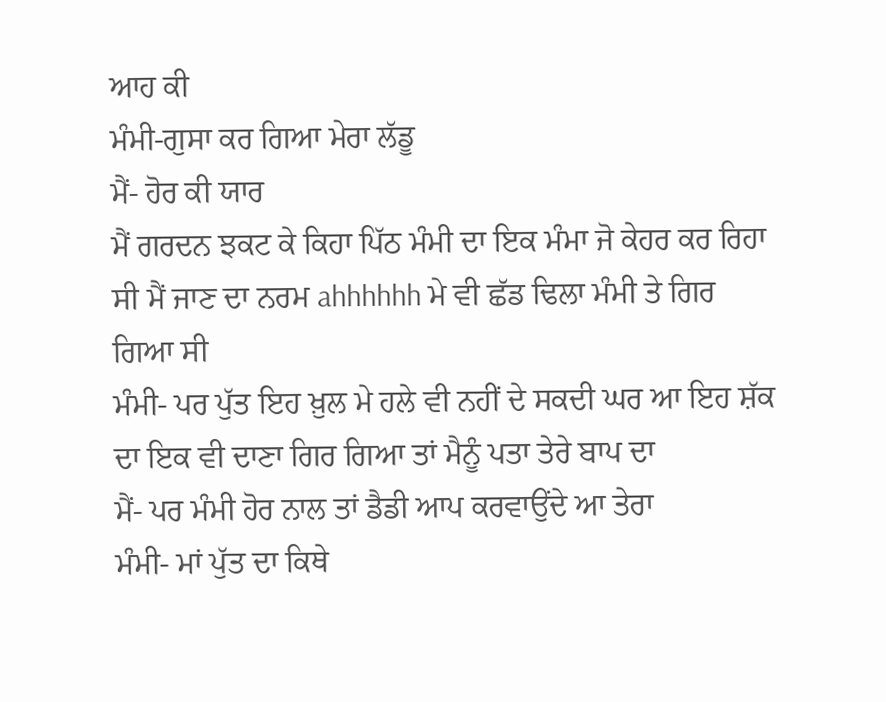ਆਹ ਕੀ
ਮੰਮੀ-ਗੁਸਾ ਕਰ ਗਿਆ ਮੇਰਾ ਲੱਡੂ
ਮੈਂ- ਹੋਰ ਕੀ ਯਾਰ
ਮੈਂ ਗਰਦਨ ਝਕਟ ਕੇ ਕਿਹਾ ਪਿੱਠ ਮੰਮੀ ਦਾ ਇਕ ਮੰਮਾ ਜੋ ਕੇਹਰ ਕਰ ਰਿਹਾ ਸੀ ਮੈਂ ਜਾਣ ਦਾ ਨਰਮ ahhhhhh ਮੇ ਵੀ ਛੱਡ ਢਿਲਾ ਮੰਮੀ ਤੇ ਗਿਰ ਗਿਆ ਸੀ
ਮੰਮੀ- ਪਰ ਪੁੱਤ ਇਹ ਖ਼ੁਲ ਮੇ ਹਲੇ ਵੀ ਨਹੀਂ ਦੇ ਸਕਦੀ ਘਰ ਆ ਇਹ ਸ਼ੱਕ ਦਾ ਇਕ ਵੀ ਦਾਣਾ ਗਿਰ ਗਿਆ ਤਾਂ ਮੈਨੂੰ ਪਤਾ ਤੇਰੇ ਬਾਪ ਦਾ
ਮੈਂ- ਪਰ ਮੰਮੀ ਹੋਰ ਨਾਲ ਤਾਂ ਡੈਡੀ ਆਪ ਕਰਵਾਉਂਦੇ ਆ ਤੇਰਾ
ਮੰਮੀ- ਮਾਂ ਪੁੱਤ ਦਾ ਕਿਥੇ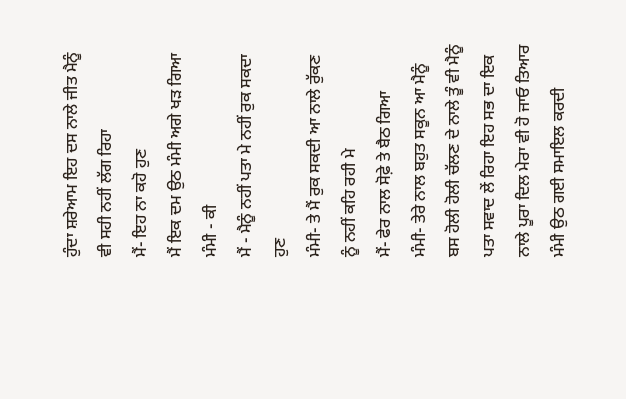ਹੁੰਦਾ ਸ਼ਰੇਆਮ ਇਹ ਦਸ ਨਾਲੇ ਜੀਤ ਮੈਨੂੰ ਵੀ ਸਹੀ ਨਹੀਂ ਲੱਗ ਰਿਹਾ
ਮੈਂ- ਇਹ ਨਾ ਕਹੋ ਹੁਣ
ਮੈਂ ਇਕ ਦਮ ਉਠ ਮੰਮੀ ਅਗੇ ਖੜ ਗਿਆ
ਮੰਮੀ - ਕੀ
ਮੈਂ - ਮੈਨੂੰ ਨਹੀਂ ਪਤਾ ਮੇ ਨਹੀਂ ਰੁਕ ਸਕਦਾ ਹੁਣ
ਮੰਮੀ- ਤੇ ਮੈਂ ਰੁਕ ਸਕਦੀ ਆ ਨਾਲੇ ਰੁੱਕਣ ਨੂੰ ਨਹੀਂ ਕਹਿ ਰਹੀ ਮੇ
ਮੈਂ- ਫੇਰ ਨਾਲ ਸੋਫ਼ੇ ਤੇ ਬੈਠ ਗਿਆ
ਮੰਮੀ- ਤੇਰੇ ਨਾਲ ਬਹੁਤ ਸਕੂਨ ਆ ਮੈਨੂੰ ਬਸ ਹੋਲੀ ਹੋਲੀ ਚੱਲਣ ਦੇ ਨਾਲੇ ਤੂੰ ਵੀ ਮੈਨੂੰ ਪਤਾ ਸਵਾਦ ਲੇਂ ਰਿਹਾ ਇਹ ਸਭ ਦਾ ਇਕ ਨਾਲੇ ਪੂਰਾ ਦਿਲ ਮੇਰਾ ਵੀ ਹੋ ਜਾਓ ਤਿਆਰ
ਮੰਮੀ ਉਠ ਗਈ ਸਮਾਇਲ ਕਰਦੀ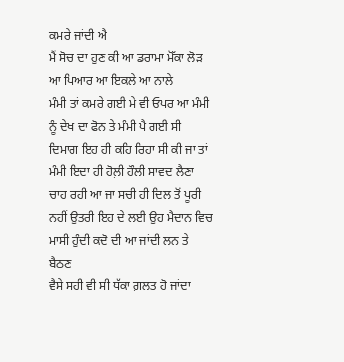ਕਮਰੇ ਜਾਂਦੀ ਐ
ਮੈਂ ਸੋਚ ਦਾ ਹੁਣ ਕੀ ਆ ਡਰਾਮਾ ਮੋੱਕਾ ਲੋੜ ਆ ਪਿਆਰ ਆ ਇਕਲੇ ਆ ਨਾਲੇ
ਮੰਮੀ ਤਾਂ ਕਮਰੇ ਗਈ ਮੇ ਵੀ ਓਪਰ ਆ ਮੰਮੀ ਨੂੰ ਦੇਖ ਦਾ ਫੋਨ ਤੇ ਮੰਮੀ ਪੈ ਗਈ ਸੀ
ਦਿਮਾਗ ਇਹ ਹੀ ਕਹਿ ਰਿਹਾ ਸੀ ਕੀ ਜਾ ਤਾਂ ਮੰਮੀ ਇਦਾ ਹੀ ਹੋਲ਼ੀ ਹੌਲੀ ਸਾਵਦ ਲੈਣਾ ਚਾਹ ਰਹੀ ਆ ਜਾ ਸਚੀ ਹੀ ਦਿਲ ਤੋਂ ਪੂਰੀ ਨਹੀਂ ਉਤਰੀ ਇਹ ਦੇ ਲਈ ਉਹ ਮੈਦਾਨ ਵਿਚ
ਮਾਸੀ ਹੁੰਦੀ ਕਦੋ ਦੀ ਆ ਜਾਂਦੀ ਲਨ ਤੇ ਬੈਠਣ
ਵੈਸੇ ਸਹੀ ਵੀ ਸੀ ਧੱਕਾ ਗ਼ਲਤ ਹੋ ਜਾਂਦਾ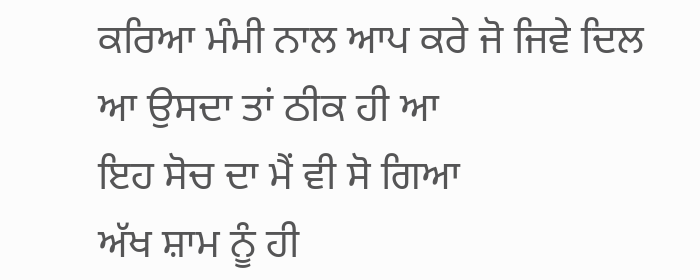ਕਰਿਆ ਮੰਮੀ ਨਾਲ ਆਪ ਕਰੇ ਜੋ ਜਿਵੇ ਦਿਲ ਆ ਉਸਦਾ ਤਾਂ ਠੀਕ ਹੀ ਆ
ਇਹ ਸੋਚ ਦਾ ਮੈਂ ਵੀ ਸੋ ਗਿਆ
ਅੱਖ ਸ਼ਾਮ ਨੂੰ ਹੀ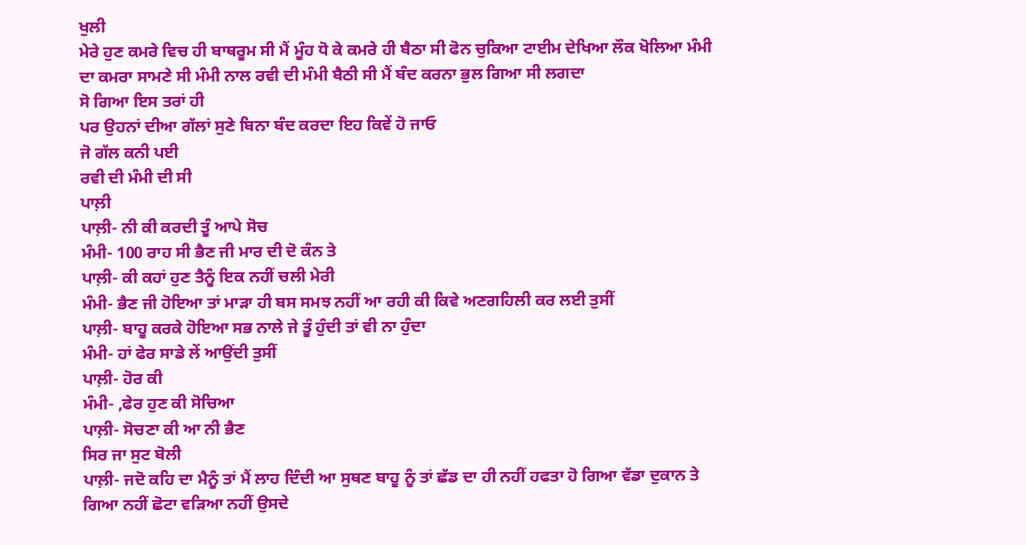ਖੁਲੀ
ਮੇਰੇ ਹੁਣ ਕਮਰੇ ਵਿਚ ਹੀ ਬਾਥਰੂਮ ਸੀ ਮੈਂ ਮੂੰਹ ਧੋ ਕੇ ਕਮਰੇ ਹੀ ਬੈਠਾ ਸੀ ਫੋਨ ਚੁਕਿਆ ਟਾਈਮ ਦੇਖਿਆ ਲੌਕ ਖੋਲਿਆ ਮੰਮੀ ਦਾ ਕਮਰਾ ਸਾਮਣੇ ਸੀ ਮੰਮੀ ਨਾਲ ਰਵੀ ਦੀ ਮੰਮੀ ਬੈਠੀ ਸੀ ਮੈਂ ਬੰਦ ਕਰਨਾ ਭੁਲ ਗਿਆ ਸੀ ਲਗਦਾ
ਸੋ ਗਿਆ ਇਸ ਤਰਾਂ ਹੀ
ਪਰ ਉਹਨਾਂ ਦੀਆ ਗੱਲਾਂ ਸੁਣੇ ਬਿਨਾ ਬੰਦ ਕਰਦਾ ਇਹ ਕਿਵੇਂ ਹੋ ਜਾਓ
ਜੋ ਗੱਲ ਕਨੀ ਪਈ
ਰਵੀ ਦੀ ਮੰਮੀ ਦੀ ਸੀ
ਪਾਲ਼ੀ
ਪਾਲ਼ੀ- ਨੀ ਕੀ ਕਰਦੀ ਤੂੰ ਆਪੇ ਸੋਚ
ਮੰਮੀ- 100 ਰਾਹ ਸੀ ਭੈਣ ਜੀ ਮਾਰ ਦੀ ਦੋ ਕੰਨ ਤੇ
ਪਾਲ਼ੀ- ਕੀ ਕਹਾਂ ਹੁਣ ਤੈਨੂੰ ਇਕ ਨਹੀਂ ਚਲੀ ਮੇਰੀ
ਮੰਮੀ- ਭੈਣ ਜੀ ਹੋਇਆ ਤਾਂ ਮਾੜਾ ਹੀ ਬਸ ਸਮਝ ਨਹੀਂ ਆ ਰਹੀ ਕੀ ਕਿਵੇ ਅਣਗਹਿਲੀ ਕਰ ਲਈ ਤੁਸੀਂ
ਪਾਲ਼ੀ- ਬਾਹੂ ਕਰਕੇ ਹੋਇਆ ਸਭ ਨਾਲੇ ਜੇ ਤੂੰ ਹੁੰਦੀ ਤਾਂ ਵੀ ਨਾ ਹੁੰਦਾ
ਮੰਮੀ- ਹਾਂ ਫੇਰ ਸਾਡੇ ਲੇਂ ਆਉਂਦੀ ਤੁਸੀਂ
ਪਾਲ਼ੀ- ਹੋਰ ਕੀ
ਮੰਮੀ- ,ਫੇਰ ਹੁਣ ਕੀ ਸੋਚਿਆ
ਪਾਲ਼ੀ- ਸੋਚਣਾ ਕੀ ਆ ਨੀ ਭੈਣ
ਸਿਰ ਜਾ ਸੁਟ ਬੋਲੀ
ਪਾਲ਼ੀ- ਜਦੋ ਕਹਿ ਦਾ ਮੈਨੂੰ ਤਾਂ ਮੈਂ ਲਾਹ ਦਿੰਦੀ ਆ ਸੁਥਣ ਬਾਹੂ ਨੂੰ ਤਾਂ ਛੱਡ ਦਾ ਹੀ ਨਹੀਂ ਹਫਤਾ ਹੋ ਗਿਆ ਵੱਡਾ ਦੁਕਾਨ ਤੇ ਗਿਆ ਨਹੀਂ ਛੋਟਾ ਵੜਿਆ ਨਹੀਂ ਉਸਦੇ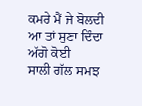ਕਮਰੇ ਮੈਂ ਜੇ ਬੋਲਦੀ ਆ ਤਾਂ ਸੁਣਾ ਦਿੰਦਾ ਅੱਗੋ ਕੋਈ
ਸਾਲੀ ਗੱਲ ਸਮਝ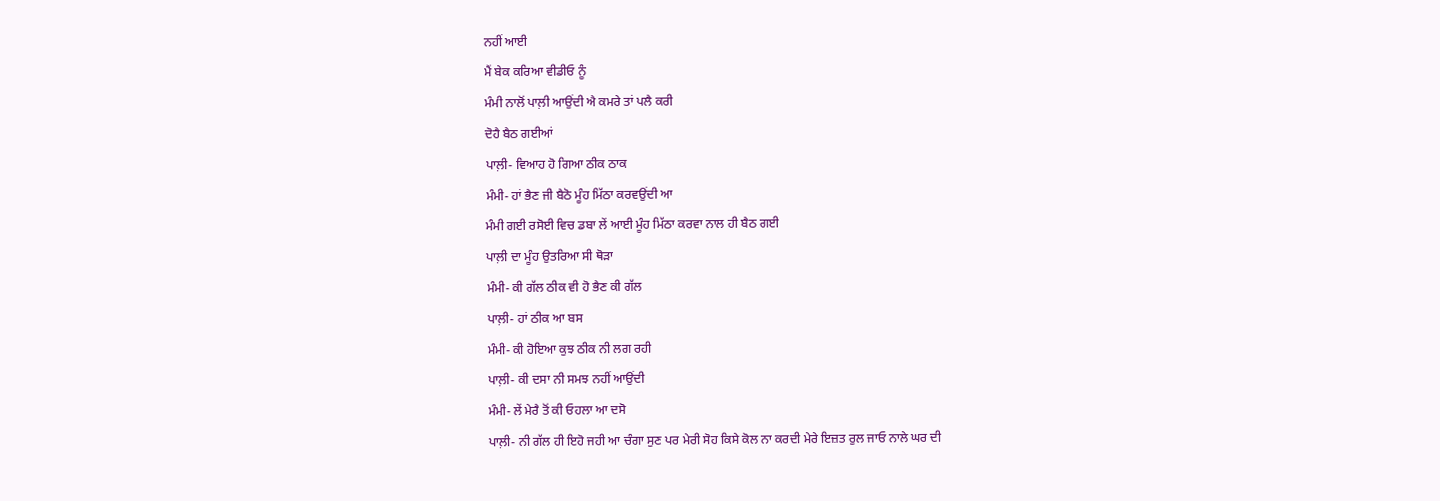ਨਹੀਂ ਆਈ
ਮੈਂ ਬੇਕ ਕਰਿਆ ਵੀਡੀਓ ਨੂੰ
ਮੰਮੀ ਨਾਲੋਂ ਪਾਲ਼ੀ ਆਉਂਦੀ ਐ ਕਮਰੇ ਤਾਂ ਪਲੈ ਕਰੀ
ਦੋਹੈ ਬੈਠ ਗਈਆਂ
ਪਾਲ਼ੀ- ਵਿਆਹ ਹੋ ਗਿਆ ਠੀਕ ਠਾਕ
ਮੰਮੀ- ਹਾਂ ਭੈਣ ਜੀ ਬੈਠੋ ਮੂੰਹ ਮਿੱਠਾ ਕਰਵਉਂਦੀ ਆ
ਮੰਮੀ ਗਈ ਰਸੋਈ ਵਿਚ ਡਬਾ ਲੇਂ ਆਈ ਮੂੰਹ ਮਿੱਠਾ ਕਰਵਾ ਨਾਲ ਹੀ ਬੈਠ ਗਈ
ਪਾਲ਼ੀ ਦਾ ਮੂੰਹ ਉਤਰਿਆ ਸੀ ਥੋੜਾ
ਮੰਮੀ- ਕੀ ਗੱਲ ਠੀਕ ਵੀ ਹੋ ਭੈਣ ਕੀ ਗੱਲ
ਪਾਲ਼ੀ- ਹਾਂ ਠੀਕ ਆ ਬਸ
ਮੰਮੀ- ਕੀ ਹੋਇਆ ਕੁਝ ਠੀਕ ਨੀ ਲਗ ਰਹੀ
ਪਾਲ਼ੀ- ਕੀ ਦਸਾ ਨੀ ਸਮਝ ਨਹੀਂ ਆਉਂਦੀ
ਮੰਮੀ- ਲੇਂ ਮੇਰੈ ਤੋਂ ਕੀ ਓਹਲਾ ਆ ਦਸੋ
ਪਾਲ਼ੀ- ਨੀ ਗੱਲ ਹੀ ਇਹੋ ਜਹੀ ਆ ਚੰਗਾ ਸੁਣ ਪਰ ਮੇਰੀ ਸੋਹ ਕਿਸੇ ਕੋਲ ਨਾ ਕਰਦੀ ਮੇਰੇ ਇਜ਼ਤ ਰੁਲ ਜਾਓ ਨਾਲੇ ਘਰ ਦੀ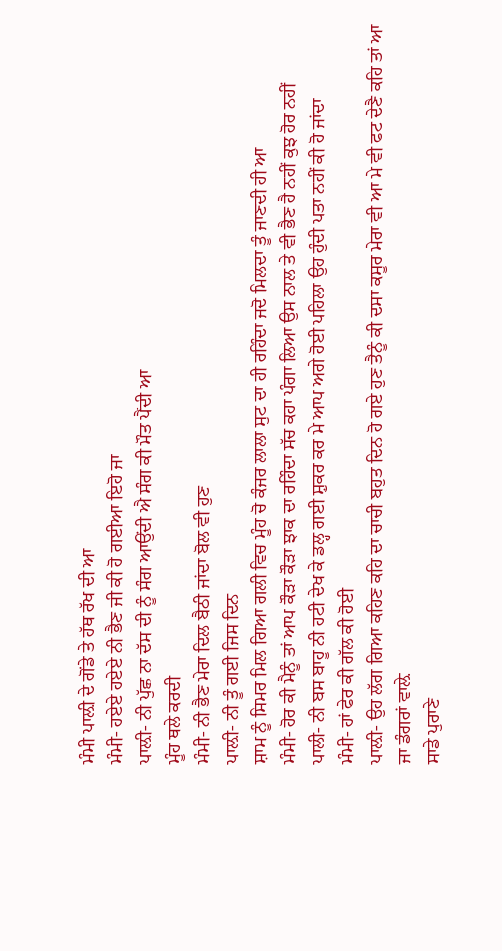ਮੰਮੀ ਪਾਲ਼ੀ ਦੇ ਗੋਂਡੇ ਤੇ ਹੱਥ ਰੱਖ ਦੀ ਆ
ਮੰਮੀ- ਹਏਏ ਹਏਏ ਨੀ ਭੈਣ ਜੀ ਕੀ ਹੋ ਗਈਆ ਇਹੋ ਜਾ
ਪਾਲ਼ੀ- ਨੀ ਪੁੱਛ ਨਾ ਦੱਸ ਦੀ ਨੂੰ ਸੰਗ ਆਉਂਦੀ ਐ ਸੰਗ ਕੀ ਮੌਤ ਪੈਂਦੀ ਆ
ਮੂੰਹ ਥਲੇ ਕਰਦੀ
ਮੰਮੀ- ਨੀ ਭੈਣ ਮੇਰਾ ਦਿਲ ਬੈਠੀ ਜਾਂਦਾ ਬੋਲ ਵੀ ਹੁਣ
ਪਾਲ਼ੀ- ਨੀ ਤੂੰ ਗਈ ਜਿਸ ਦਿਨ
ਸ਼ਾਮ ਨੂੰ ਸਿਮਰ ਮਿਲ ਗਿਆ ਗਲੀ ਵਿਚ ਮੂੰਹ ਚੋ ਕੰਜਰ ਲਾਲਾ ਸੁਟ ਦਾ ਹੀ ਰਹਿੰਦਾ ਜਦੋ ਮਿਲਦਾ ਤੂੰ ਜਾਣਦੀ ਹੀ ਆ
ਮੰਮੀ- ਹੋਰ ਕੀ ਮੈਨੂੰ ਤਾਂ ਆਪ ਕੌੜਾ ਕੌੜਾ ਝਾਕ ਦਾ ਰਹਿੰਦਾ ਸੱਚ ਕਹਾ ਪੰਗਾ ਲਿਆ ਉਸ ਨਾਲ ਤੇ ਵੀ ਭੈਣ ਹੈ ਨਹੀਂ ਕੁਝ ਹੋਰ ਨਹੀਂ
ਪਾਲੀ- ਨੀ ਬਸ ਬਾਹੂ ਨੀ ਹਟੀ ਦੇਖ ਕੇ ਡਲ੍ਹ ਗਈ ਸ਼ੁਕਰ ਕਰ ਮੇ ਆਪ ਅਗੇ ਹੋਈ ਪਹਿਲਾ ਉਹ ਹੁੰਦੀ ਪਤਾ ਨਹੀਂ ਕੀ ਹੋ ਜਾਂਦਾ
ਮੰਮੀ- ਹਾਂ ਫੇਰ ਕੀ ਗੱਲ ਕੀ ਹੋਈ
ਪਾਲ਼ੀ- ਉਹ ਲੱਗ ਗਿਆ ਕਹਿਣ ਕਹਿ ਦਾ ਚਾਚੀ ਬਹੁਤ ਦਿਨ ਹੋ ਗਏ ਹੁਣ ਤੈਨੂੰ ਕੀ ਦਸਾ ਕਸੂਰ ਮੇਰਾ ਵੀ ਆ ਮੇ ਵੀ ਫਟ ਦੇਣੈ ਕਹਿ ਤਾਂ ਆ ਜਾ ਡੰਗਰਾਂ ਵਾਲ਼ੇ
ਸਾਡੇ ਪੁਰਾਣੇ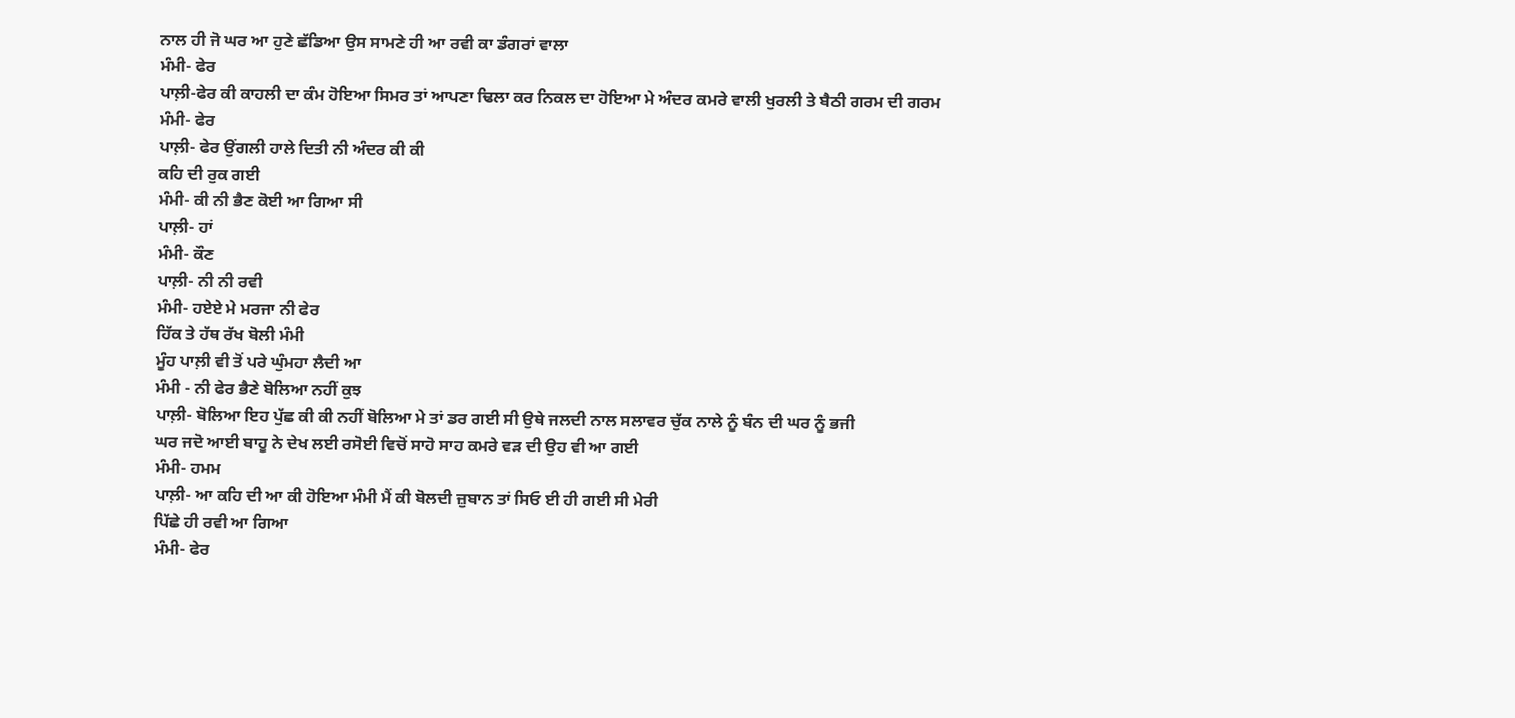ਨਾਲ ਹੀ ਜੋ ਘਰ ਆ ਹੁਣੇ ਛੱਡਿਆ ਉਸ ਸਾਮਣੇ ਹੀ ਆ ਰਵੀ ਕਾ ਡੰਗਰਾਂ ਵਾਲਾ
ਮੰਮੀ- ਫੇਰ
ਪਾਲ਼ੀ-ਫੇਰ ਕੀ ਕਾਹਲੀ ਦਾ ਕੰਮ ਹੋਇਆ ਸਿਮਰ ਤਾਂ ਆਪਣਾ ਢਿਲਾ ਕਰ ਨਿਕਲ ਦਾ ਹੋਇਆ ਮੇ ਅੰਦਰ ਕਮਰੇ ਵਾਲੀ ਖੁਰਲੀ ਤੇ ਬੈਠੀ ਗਰਮ ਦੀ ਗਰਮ
ਮੰਮੀ- ਫੇਰ
ਪਾਲ਼ੀ- ਫੇਰ ਉਂਗਲੀ ਹਾਲੇ ਦਿਤੀ ਨੀ ਅੰਦਰ ਕੀ ਕੀ
ਕਹਿ ਦੀ ਰੁਕ ਗਈ
ਮੰਮੀ- ਕੀ ਨੀ ਭੈਣ ਕੋਈ ਆ ਗਿਆ ਸੀ
ਪਾਲ਼ੀ- ਹਾਂ
ਮੰਮੀ- ਕੌਣ
ਪਾਲ਼ੀ- ਨੀ ਨੀ ਰਵੀ
ਮੰਮੀ- ਹਏਏ ਮੇ ਮਰਜਾ ਨੀ ਫੇਰ
ਹਿੱਕ ਤੇ ਹੱਥ ਰੱਖ ਬੋਲੀ ਮੰਮੀ
ਮੂੰਹ ਪਾਲ਼ੀ ਵੀ ਤੋਂ ਪਰੇ ਘੁੰਮਹਾ ਲੈਦੀ ਆ
ਮੰਮੀ - ਨੀ ਫੇਰ ਭੈਣੇ ਬੋਲਿਆ ਨਹੀਂ ਕੁਝ
ਪਾਲ਼ੀ- ਬੋਲਿਆ ਇਹ ਪੁੱਛ ਕੀ ਕੀ ਨਹੀਂ ਬੋਲਿਆ ਮੇ ਤਾਂ ਡਰ ਗਈ ਸੀ ਉਥੇ ਜਲਦੀ ਨਾਲ ਸਲਾਵਰ ਚੁੱਕ ਨਾਲੇ ਨੂੰ ਬੰਨ ਦੀ ਘਰ ਨੂੰ ਭਜੀ
ਘਰ ਜਦੋ ਆਈ ਬਾਹੂ ਨੇ ਦੇਖ ਲਈ ਰਸੋਈ ਵਿਚੋਂ ਸਾਹੋ ਸਾਹ ਕਮਰੇ ਵੜ ਦੀ ਉਹ ਵੀ ਆ ਗਈ
ਮੰਮੀ- ਹਮਮ
ਪਾਲ਼ੀ- ਆ ਕਹਿ ਦੀ ਆ ਕੀ ਹੋਇਆ ਮੰਮੀ ਮੈਂ ਕੀ ਬੋਲਦੀ ਜ਼ੁਬਾਨ ਤਾਂ ਸਿਓ ਈ ਹੀ ਗਈ ਸੀ ਮੇਰੀ
ਪਿੱਛੇ ਹੀ ਰਵੀ ਆ ਗਿਆ
ਮੰਮੀ- ਫੇਰ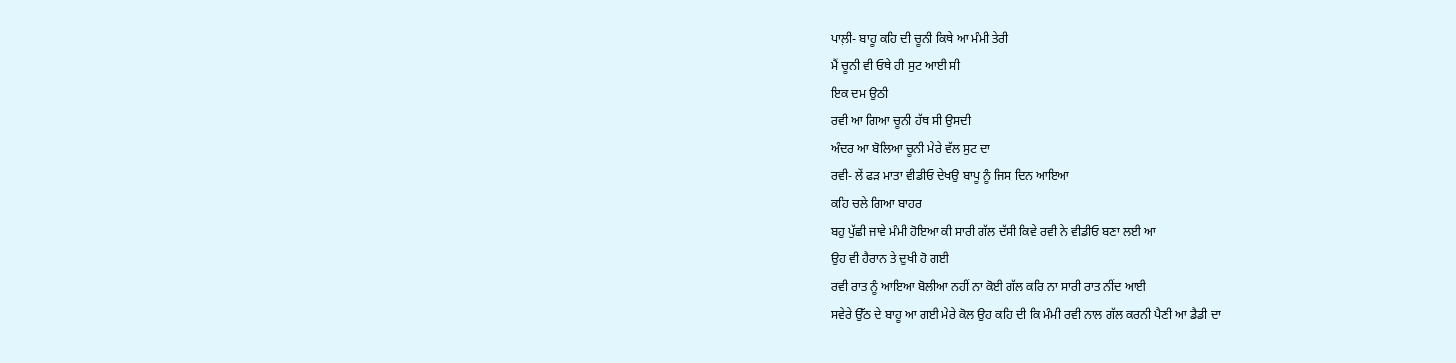ਪਾਲ਼ੀ- ਬਾਹੂ ਕਹਿ ਦੀ ਚੂਨੀ ਕਿਥੇ ਆ ਮੰਮੀ ਤੇਰੀ
ਮੈਂ ਚੂਨੀ ਵੀ ਓਥੇ ਹੀ ਸੁਟ ਆਈ ਸੀ
ਇਕ ਦਮ ਉਠੀ
ਰਵੀ ਆ ਗਿਆ ਚੂਨੀ ਹੱਥ ਸੀ ਉਸਦੀ
ਅੰਦਰ ਆ ਬੋਲਿਆ ਚੂਨੀ ਮੇਰੇ ਵੱਲ ਸੁਟ ਦਾ
ਰਵੀ- ਲੇਂ ਫੜ ਮਾਤਾ ਵੀਡੀਓ ਦੇਖਉ ਬਾਪੂ ਨੂੰ ਜਿਸ ਦਿਨ ਆਇਆ
ਕਹਿ ਚਲੇ ਗਿਆ ਬਾਹਰ
ਬਹੁ ਪੁੱਛੀ ਜਾਵੇ ਮੰਮੀ ਹੋਇਆ ਕੀ ਸਾਰੀ ਗੱਲ ਦੱਸੀ ਕਿਵੇ ਰਵੀ ਨੇ ਵੀਡੀਓ ਬਣਾ ਲਈ ਆ
ਉਹ ਵੀ ਹੈਰਾਨ ਤੇ ਦੁਖੀ ਹੋ ਗਈ
ਰਵੀ ਰਾਤ ਨੂੰ ਆਇਆ ਬੋਲੀਆ ਨਹੀਂ ਨਾ ਕੋਈ ਗੱਲ ਕਰਿ ਨਾ ਸਾਰੀ ਰਾਤ ਨੀਂਦ ਆਈ
ਸਵੇਰੇ ਉੱਠ ਦੇ ਬਾਹੂ ਆ ਗਈ ਮੇਰੇ ਕੋਲ ਉਹ ਕਹਿ ਦੀ ਕਿ ਮੰਮੀ ਰਵੀ ਨਾਲ ਗੱਲ ਕਰਨੀ ਪੈਣੀ ਆ ਡੈਡੀ ਦਾ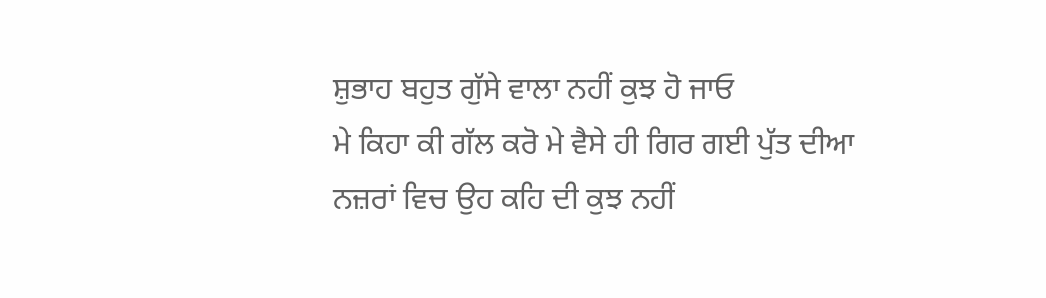ਸ਼ੁਭਾਹ ਬਹੁਤ ਗੁੱਸੇ ਵਾਲਾ ਨਹੀਂ ਕੁਝ ਹੋ ਜਾਓ
ਮੇ ਕਿਹਾ ਕੀ ਗੱਲ ਕਰੋ ਮੇ ਵੈਸੇ ਹੀ ਗਿਰ ਗਈ ਪੁੱਤ ਦੀਆ ਨਜ਼ਰਾਂ ਵਿਚ ਉਹ ਕਹਿ ਦੀ ਕੁਝ ਨਹੀਂ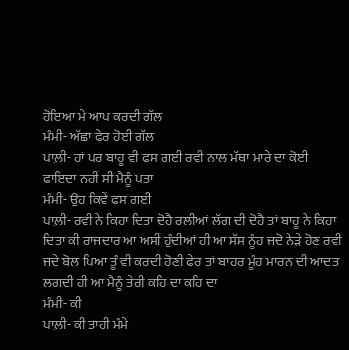ਹੋਇਆ ਮੇ ਆਪ ਕਰਦੀ ਗੱਲ
ਮੰਮੀ- ਅੱਛਾ ਫੇਰ ਹੋਈ ਗੱਲ
ਪਾਲ਼ੀ- ਹਾਂ ਪਰ ਬਾਹੂ ਵੀ ਫਸ ਗਈ ਰਵੀ ਨਾਲ ਮੱਥਾ ਮਾਰੇ ਦਾ ਕੋਈ ਫਾਇਦਾ ਨਹੀਂ ਸੀ ਮੈਨੂੰ ਪਤਾ
ਮੰਮੀ- ਉਹ ਕਿਵੇਂ ਫਸ ਗਈ
ਪਾਲ਼ੀ- ਰਵੀ ਨੇ ਕਿਹਾ ਦਿਤਾ ਦੋਹੈ ਰਲੀਆਂ ਲੱਗ ਦੀ ਦੋਹੈ ਤਾਂ ਬਾਹੂ ਨੇ ਕਿਹਾ ਦਿਤਾ ਕੀ ਰਾਜਦਾਰ ਆ ਅਸੀਂ ਹੁੰਦੀਆਂ ਹੀ ਆ ਸੱਸ ਨੂੰਹ ਜਦੋ ਨੇੜੇ ਹੋਣ ਰਵੀ ਜਦੇ ਬੋਲ ਪਿਆ ਤੂੰ ਵੀ ਕਰਦੀ ਹੋਣੀ ਫੇਰ ਤਾਂ ਬਾਹਰ ਮੂੰਹ ਮਾਰਨ ਦੀ ਆਦਤ ਲਗਦੀ ਹੀ ਆ ਮੈਨੂੰ ਤੇਰੀ ਕਹਿ ਦਾ ਕਹਿ ਦਾ
ਮੰਮੀ- ਕੀ
ਪਾਲ਼ੀ- ਕੀ ਤਾਹੀ ਮੰਮੇ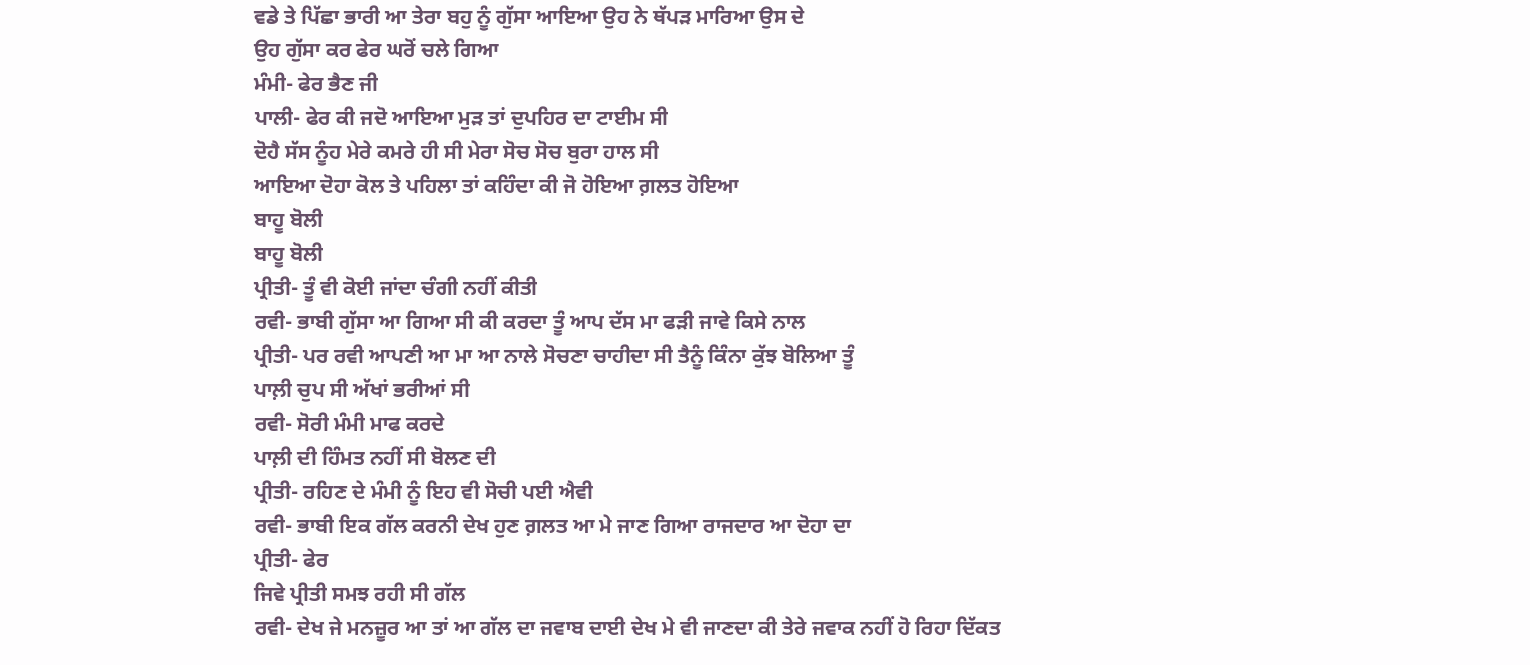ਵਡੇ ਤੇ ਪਿੱਛਾ ਭਾਰੀ ਆ ਤੇਰਾ ਬਹੁ ਨੂੰ ਗੁੱਸਾ ਆਇਆ ਉਹ ਨੇ ਥੱਪੜ ਮਾਰਿਆ ਉਸ ਦੇ
ਉਹ ਗੁੱਸਾ ਕਰ ਫੇਰ ਘਰੋਂ ਚਲੇ ਗਿਆ
ਮੰਮੀ- ਫੇਰ ਭੈਣ ਜੀ
ਪਾਲੀ- ਫੇਰ ਕੀ ਜਦੋ ਆਇਆ ਮੁਡ਼ ਤਾਂ ਦੁਪਹਿਰ ਦਾ ਟਾਈਮ ਸੀ
ਦੋਹੈ ਸੱਸ ਨੂੰਹ ਮੇਰੇ ਕਮਰੇ ਹੀ ਸੀ ਮੇਰਾ ਸੋਚ ਸੋਚ ਬੁਰਾ ਹਾਲ ਸੀ
ਆਇਆ ਦੋਹਾ ਕੋਲ ਤੇ ਪਹਿਲਾ ਤਾਂ ਕਹਿੰਦਾ ਕੀ ਜੋ ਹੋਇਆ ਗ਼ਲਤ ਹੋਇਆ
ਬਾਹੂ ਬੋਲੀ
ਬਾਹੂ ਬੋਲੀ
ਪ੍ਰੀਤੀ- ਤੂੰ ਵੀ ਕੋਈ ਜਾਂਦਾ ਚੰਗੀ ਨਹੀਂ ਕੀਤੀ
ਰਵੀ- ਭਾਬੀ ਗੁੱਸਾ ਆ ਗਿਆ ਸੀ ਕੀ ਕਰਦਾ ਤੂੰ ਆਪ ਦੱਸ ਮਾ ਫੜੀ ਜਾਵੇ ਕਿਸੇ ਨਾਲ
ਪ੍ਰੀਤੀ- ਪਰ ਰਵੀ ਆਪਣੀ ਆ ਮਾ ਆ ਨਾਲੇ ਸੋਚਣਾ ਚਾਹੀਦਾ ਸੀ ਤੈਨੂੰ ਕਿੰਨਾ ਕੁੱਝ ਬੋਲਿਆ ਤੂੰ
ਪਾਲ਼ੀ ਚੁਪ ਸੀ ਅੱਖਾਂ ਭਰੀਆਂ ਸੀ
ਰਵੀ- ਸੋਰੀ ਮੰਮੀ ਮਾਫ ਕਰਦੇ
ਪਾਲ਼ੀ ਦੀ ਹਿੰਮਤ ਨਹੀਂ ਸੀ ਬੋਲਣ ਦੀ
ਪ੍ਰੀਤੀ- ਰਹਿਣ ਦੇ ਮੰਮੀ ਨੂੰ ਇਹ ਵੀ ਸੋਚੀ ਪਈ ਐਵੀ
ਰਵੀ- ਭਾਬੀ ਇਕ ਗੱਲ ਕਰਨੀ ਦੇਖ ਹੁਣ ਗ਼ਲਤ ਆ ਮੇ ਜਾਣ ਗਿਆ ਰਾਜਦਾਰ ਆ ਦੋਹਾ ਦਾ
ਪ੍ਰੀਤੀ- ਫੇਰ
ਜਿਵੇ ਪ੍ਰੀਤੀ ਸਮਝ ਰਹੀ ਸੀ ਗੱਲ
ਰਵੀ- ਦੇਖ ਜੇ ਮਨਜ਼ੂਰ ਆ ਤਾਂ ਆ ਗੱਲ ਦਾ ਜਵਾਬ ਦਾਈ ਦੇਖ ਮੇ ਵੀ ਜਾਣਦਾ ਕੀ ਤੇਰੇ ਜਵਾਕ ਨਹੀਂ ਹੋ ਰਿਹਾ ਦਿੱਕਤ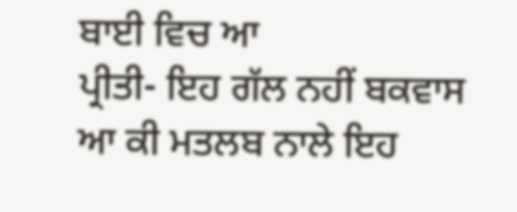ਬਾਈ ਵਿਚ ਆ
ਪ੍ਰੀਤੀ- ਇਹ ਗੱਲ ਨਹੀਂ ਬਕਵਾਸ ਆ ਕੀ ਮਤਲਬ ਨਾਲੇ ਇਹ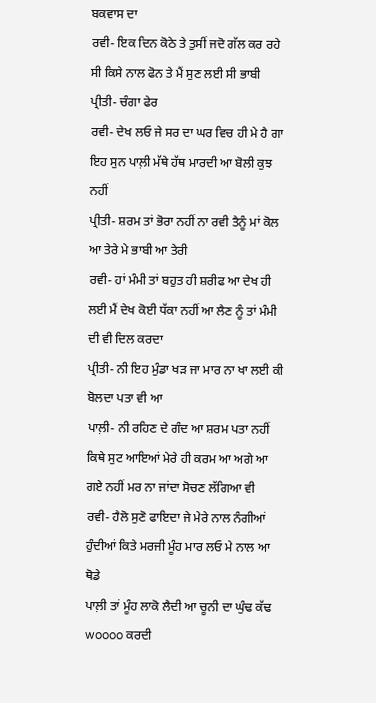ਬਕਵਾਸ ਦਾ
ਰਵੀ- ਇਕ ਦਿਨ ਕੋਠੇ ਤੇ ਤੁਸੀਂ ਜਦੋ ਗੱਲ ਕਰ ਰਹੇ ਸੀ ਕਿਸੇ ਨਾਲ ਫੋਨ ਤੇ ਮੈਂ ਸੁਣ ਲਈ ਸੀ ਭਾਬੀ
ਪ੍ਰੀਤੀ- ਚੰਗਾ ਫੇਰ
ਰਵੀ- ਦੇਖ ਲਓ ਜੇ ਸਰ ਦਾ ਘਰ ਵਿਚ ਹੀ ਮੇ ਹੈ ਗਾ
ਇਹ ਸੁਨ ਪਾਲ਼ੀ ਮੱਥੇ ਹੱਥ ਮਾਰਦੀ ਆ ਬੋਲੀ ਕੁਝ ਨਹੀਂ
ਪ੍ਰੀਤੀ- ਸ਼ਰਮ ਤਾਂ ਭੋਰਾ ਨਹੀਂ ਨਾ ਰਵੀ ਤੈਨੂੰ ਮਾਂ ਕੋਲ ਆ ਤੇਰੇ ਮੇ ਭਾਬੀ ਆ ਤੇਰੀ
ਰਵੀ- ਹਾਂ ਮੰਮੀ ਤਾਂ ਬਹੁਤ ਹੀ ਸ਼ਰੀਫ ਆ ਦੇਖ ਹੀ ਲਈ ਮੈਂ ਦੇਖ ਕੋਈ ਧੱਕਾ ਨਹੀਂ ਆ ਲੈਣ ਨੂੰ ਤਾਂ ਮੰਮੀ ਦੀ ਵੀ ਦਿਲ ਕਰਦਾ
ਪ੍ਰੀਤੀ- ਨੀ ਇਹ ਮੁੰਡਾ ਖੜ ਜਾ ਮਾਰ ਨਾ ਖਾ ਲਈ ਕੀ ਬੋਲਦਾ ਪਤਾ ਵੀ ਆ
ਪਾਲ਼ੀ- ਨੀ ਰਹਿਣ ਦੇ ਗੰਦ ਆ ਸ਼ਰਮ ਪਤਾ ਨਹੀਂ ਕਿਥੇ ਸੁਟ ਆਇਆਂ ਮੇਰੇ ਹੀ ਕਰਮ ਆ ਅਗੇ ਆ ਗਏ ਨਹੀਂ ਮਰ ਨਾ ਜਾਂਦਾ ਸੋਚਣ ਲੱਗਿਆ ਵੀ
ਰਵੀ- ਹੈਲੋ ਸੁਣੋ ਫਾਇਦਾ ਜੇ ਮੇਰੇ ਨਾਲ ਨੰਗੀਆਂ ਹੁੰਦੀਆਂ ਕਿਤੇ ਮਰਜੀ ਮੂੰਹ ਮਾਰ ਲਓ ਮੇ ਨਾਲ ਆ ਥੋਡੇ
ਪਾਲ਼ੀ ਤਾਂ ਮੂੰਹ ਲਾਕੋ ਲੈਦੀ ਆ ਚੂਨੀ ਦਾ ਘੁੰਢ ਕੱਢ woooo ਕਰਦੀ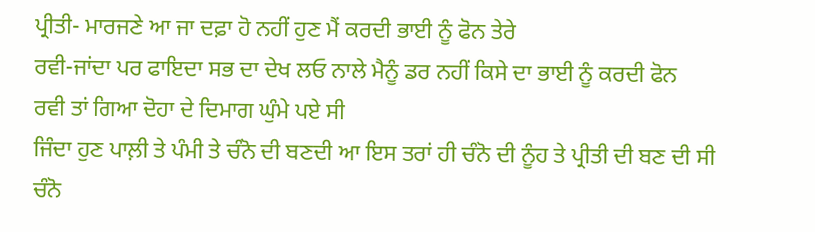ਪ੍ਰੀਤੀ- ਮਾਰਜਣੇ ਆ ਜਾ ਦਫ਼ਾ ਹੋ ਨਹੀਂ ਹੁਣ ਮੈਂ ਕਰਦੀ ਭਾਈ ਨੂੰ ਫੋਨ ਤੇਰੇ
ਰਵੀ-ਜਾਂਦਾ ਪਰ ਫਾਇਦਾ ਸਭ ਦਾ ਦੇਖ ਲਓ ਨਾਲੇ ਮੈਨੂੰ ਡਰ ਨਹੀਂ ਕਿਸੇ ਦਾ ਭਾਈ ਨੂੰ ਕਰਦੀ ਫੋਨ
ਰਵੀ ਤਾਂ ਗਿਆ ਦੋਹਾ ਦੇ ਦਿਮਾਗ ਘੁੰਮੇ ਪਏ ਸੀ
ਜਿੰਦਾ ਹੁਣ ਪਾਲ਼ੀ ਤੇ ਪੰਮੀ ਤੇ ਚੰਨੋ ਦੀ ਬਣਦੀ ਆ ਇਸ ਤਰਾਂ ਹੀ ਚੰਨੋ ਦੀ ਨੂੰਹ ਤੇ ਪ੍ਰੀਤੀ ਦੀ ਬਣ ਦੀ ਸੀ
ਚੰਨੋ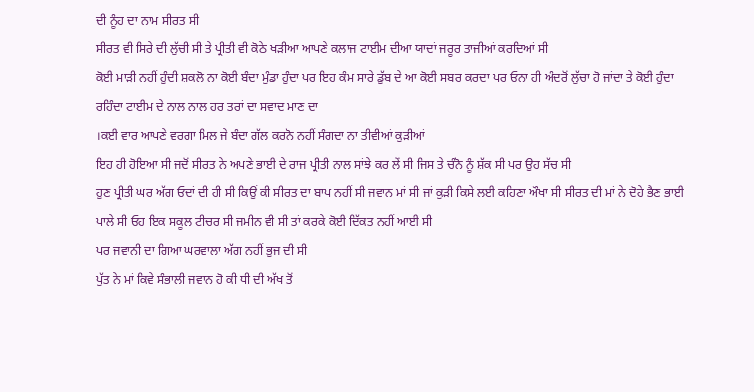ਦੀ ਨੂੰਹ ਦਾ ਨਾਮ ਸੀਰਤ ਸੀ
ਸੀਰਤ ਵੀ ਸਿਰੇ ਦੀ ਲੁੱਚੀ ਸੀ ਤੇ ਪ੍ਰੀਤੀ ਵੀ ਕੋਠੇ ਖੜੀਆ ਆਪਣੇ ਕਲਾਜ ਟਾਈਮ ਦੀਆ ਯਾਦਾਂ ਜਰੂਰ ਤਾਜੀਆਂ ਕਰਦਿਆਂ ਸੀ
ਕੋਈ ਮਾੜੀ ਨਹੀਂ ਹੁੰਦੀ ਸ਼ਕਲੋ ਨਾ ਕੋਈ ਬੰਦਾ ਮੁੰਡਾ ਹੁੰਦਾ ਪਰ ਇਹ ਕੰਮ ਸਾਰੇ ਡੁੱਬ ਦੇ ਆ ਕੋਈ ਸਬਰ ਕਰਦਾ ਪਰ ਓਨਾ ਹੀ ਅੰਦਰੋਂ ਲੁੱਚਾ ਹੋ ਜਾਂਦਾ ਤੇ ਕੋਈ ਹੁੰਦਾ ਰਹਿੰਦਾ ਟਾਈਮ ਦੇ ਨਾਲ ਨਾਲ ਹਰ ਤਰਾਂ ਦਾ ਸਵਾਦ ਮਾਣ ਦਾ
।ਕਈ ਵਾਰ ਆਪਣੇ ਵਰਗਾ ਮਿਲ ਜੇ ਬੰਦਾ ਗੱਲ ਕਰਨੋ ਨਹੀਂ ਸੰਗਦਾ ਨਾ ਤੀਵੀਆਂ ਕੁੜੀਆਂ
ਇਹ ਹੀ ਹੋਇਆ ਸੀ ਜਦੋਂ ਸੀਰਤ ਨੇ ਅਪਣੇ ਭਾਈ ਦੇ ਰਾਜ ਪ੍ਰੀਤੀ ਨਾਲ ਸਾਂਝੇ ਕਰ ਲੇਂ ਸੀ ਜਿਸ ਤੇ ਚੰਨੋ ਨੂੰ ਸ਼ੱਕ ਸੀ ਪਰ ਉਹ ਸੱਚ ਸੀ
ਹੁਣ ਪ੍ਰੀਤੀ ਘਰ ਅੱਗ ਓਦਾਂ ਦੀ ਹੀ ਸੀ ਕਿਉਂ ਕੀ ਸੀਰਤ ਦਾ ਬਾਪ ਨਹੀਂ ਸੀ ਜਵਾਨ ਮਾਂ ਸੀ ਜਾਂ ਕੁੜੀ ਕਿਸੇ ਲਈ ਕਹਿਣਾ ਔਖਾ ਸੀ ਸੀਰਤ ਦੀ ਮਾਂ ਨੇ ਦੋਹੇ ਭੈਣ ਭਾਈ ਪਾਲੇ ਸੀ ਓਹ ਇਕ ਸਕੂਲ ਟੀਚਰ ਸੀ ਜਮੀਨ ਵੀ ਸੀ ਤਾਂ ਕਰਕੇ ਕੋਈ ਦਿੱਕਤ ਨਹੀਂ ਆਈ ਸੀ
ਪਰ ਜਵਾਨੀ ਦਾ ਗਿਆ ਘਰਵਾਲਾ ਅੱਗ ਨਹੀਂ ਭੁਜ ਦੀ ਸੀ
ਪੁੱਤ ਨੇ ਮਾਂ ਕਿਵੇ ਸੰਭਾਲੀ ਜਵਾਨ ਹੋ ਕੀ ਧੀ ਦੀ ਅੱਖ ਤੋਂ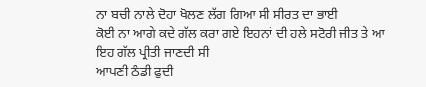ਨਾ ਬਚੀ ਨਾਲੇ ਦੋਹਾ ਖੋਲਣ ਲੱਗ ਗਿਆ ਸੀ ਸੀਰਤ ਦਾ ਭਾਈ
ਕੋਈ ਨਾ ਆਗੇ ਕਦੇ ਗੱਲ ਕਰਾ ਗਏ ਇਹਨਾਂ ਦੀ ਹਲੇ ਸਟੋਰੀ ਜੀਤ ਤੇ ਆ
ਇਹ ਗੱਲ ਪ੍ਰੀਤੀ ਜਾਣਦੀ ਸੀ
ਆਪਣੀ ਠੰਡੀ ਫੁਦੀ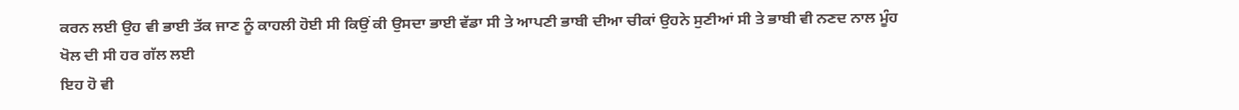ਕਰਨ ਲਈ ਉਹ ਵੀ ਭਾਈ ਤੱਕ ਜਾਣ ਨੂੰ ਕਾਹਲੀ ਹੋਈ ਸੀ ਕਿਉਂ ਕੀ ਉਸਦਾ ਭਾਈ ਵੱਡਾ ਸੀ ਤੇ ਆਪਣੀ ਭਾਬੀ ਦੀਆ ਚੀਕਾਂ ਉਹਨੇ ਸੁਣੀਆਂ ਸੀ ਤੇ ਭਾਬੀ ਵੀ ਨਣਦ ਨਾਲ ਮੂੰਹ ਖੋਲ ਦੀ ਸੀ ਹਰ ਗੱਲ ਲਈ
ਇਹ ਹੋ ਵੀ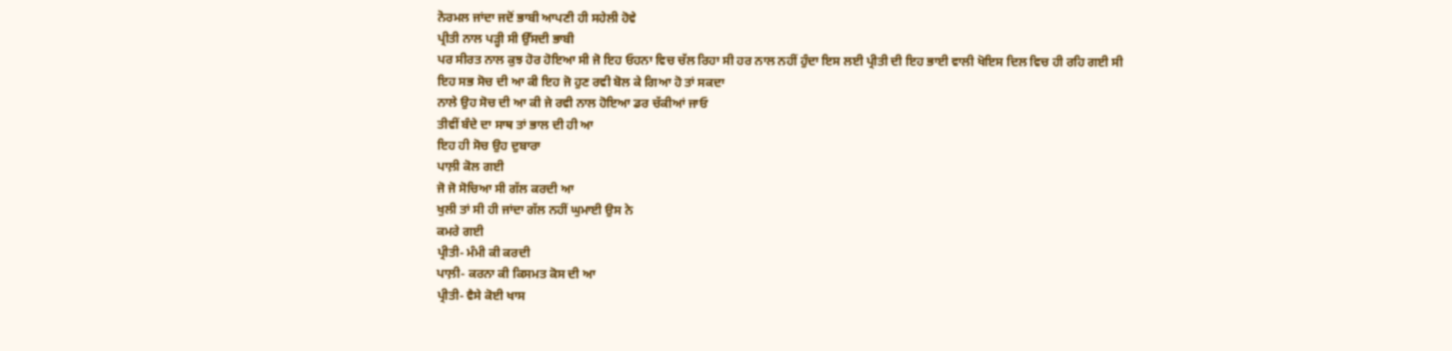ਨੋਰਮਲ ਜਾਂਦਾ ਜਦੋਂ ਭਾਬੀ ਆਪਣੀ ਹੀ ਸਹੇਲੀ ਹੋਵੇ
ਪ੍ਰੀਤੀ ਨਾਲ ਪੜ੍ਹੀ ਸੀ ਉੱਸਦੀ ਭਾਬੀ
ਪਰ ਸੀਰਤ ਨਾਲ ਕੁਝ ਹੋਰ ਹੋਇਆ ਸੀ ਜੋ ਇਹ ਓਹਨਾ ਵਿਚ ਚੱਲ ਰਿਹਾ ਸੀ ਹਰ ਨਾਲ ਨਹੀਂ ਹੁੰਦਾ ਇਸ ਲਈ ਪ੍ਰੀਤੀ ਦੀ ਇਹ ਭਾਈ ਵਾਲੀ ਖੋਇਸ ਦਿਲ ਵਿਚ ਹੀ ਰਹਿ ਗਈ ਸੀ
ਇਹ ਸਭ ਸੋਚ ਦੀ ਆ ਕੀ ਇਹ ਜੋ ਹੁਣ ਰਵੀ ਬੋਲ ਕੇ ਗਿਆ ਹੋ ਤਾਂ ਸਕਦਾ
ਨਾਲੇ ਉਹ ਸੋਚ ਦੀ ਆ ਕੀ ਜੇ ਰਵੀ ਨਾਲ ਹੋਇਆ ਡਰ ਚੱਕੀਆਂ ਜਾਓ
ਤੀਵੀਂ ਬੰਦੇ ਦਾ ਸਾਥ ਤਾਂ ਭਾਲ ਦੀ ਹੀ ਆ
ਇਹ ਹੀ ਸੋਚ ਉਹ ਦੁਬਾਰਾ
ਪਾਲ਼ੀ ਕੋਲ ਗਈ
ਜੋ ਜੋ ਸੋਚਿਆ ਸੀ ਗੱਲ ਕਰਦੀ ਆ
ਖੁਲੀ ਤਾਂ ਸੀ ਹੀ ਜਾਂਦਾ ਗੱਲ ਨਹੀਂ ਘੁਮਾਈ ਉਸ ਨੇ
ਕਮਰੇ ਗਈ
ਪ੍ਰੀਤੀ- ਮੰਮੀ ਕੀ ਕਰਦੀ
ਪਾਲ਼ੀ- ਕਰਨਾ ਕੀ ਕਿਸਮਤ ਕੋਸ ਦੀ ਆ
ਪ੍ਰੀਤੀ- ਵੈਸੇ ਕੋਈ ਖਾਸ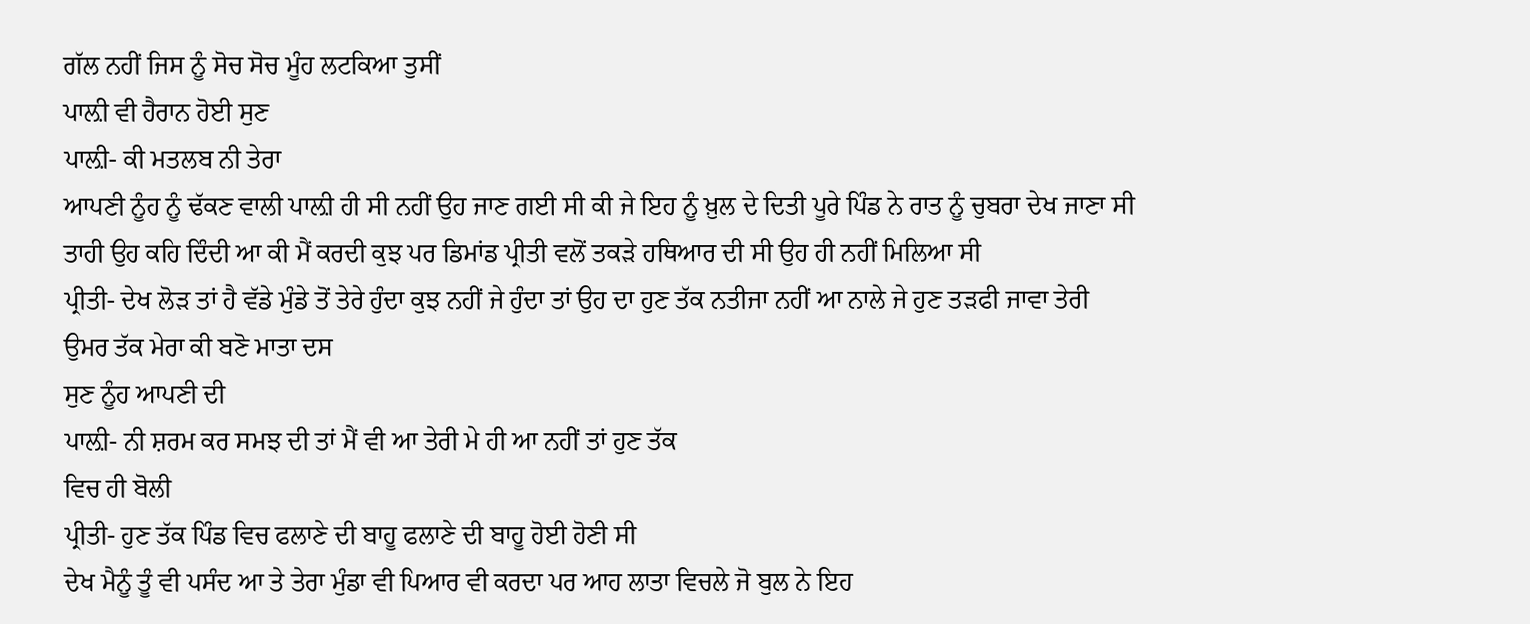ਗੱਲ ਨਹੀਂ ਜਿਸ ਨੂੰ ਸੋਚ ਸੋਚ ਮੂੰਹ ਲਟਕਿਆ ਤੁਸੀਂ
ਪਾਲ਼ੀ ਵੀ ਹੈਰਾਨ ਹੋਈ ਸੁਣ
ਪਾਲ਼ੀ- ਕੀ ਮਤਲਬ ਨੀ ਤੇਰਾ
ਆਪਣੀ ਨੂੰਹ ਨੂੰ ਢੱਕਣ ਵਾਲੀ ਪਾਲ਼ੀ ਹੀ ਸੀ ਨਹੀਂ ਉਹ ਜਾਣ ਗਈ ਸੀ ਕੀ ਜੇ ਇਹ ਨੂੰ ਖ਼ੁਲ ਦੇ ਦਿਤੀ ਪੂਰੇ ਪਿੰਡ ਨੇ ਰਾਤ ਨੂੰ ਚੁਬਰਾ ਦੇਖ ਜਾਣਾ ਸੀ ਤਾਹੀ ਉਹ ਕਹਿ ਦਿੰਦੀ ਆ ਕੀ ਮੈਂ ਕਰਦੀ ਕੁਝ ਪਰ ਡਿਮਾਂਡ ਪ੍ਰੀਤੀ ਵਲੋਂ ਤਕੜੇ ਹਥਿਆਰ ਦੀ ਸੀ ਉਹ ਹੀ ਨਹੀਂ ਮਿਲਿਆ ਸੀ
ਪ੍ਰੀਤੀ- ਦੇਖ ਲੋੜ ਤਾਂ ਹੈ ਵੱਡੇ ਮੁੰਡੇ ਤੋਂ ਤੇਰੇ ਹੁੰਦਾ ਕੁਝ ਨਹੀਂ ਜੇ ਹੁੰਦਾ ਤਾਂ ਉਹ ਦਾ ਹੁਣ ਤੱਕ ਨਤੀਜਾ ਨਹੀਂ ਆ ਨਾਲੇ ਜੇ ਹੁਣ ਤੜਫੀ ਜਾਵਾ ਤੇਰੀ ਉਮਰ ਤੱਕ ਮੇਰਾ ਕੀ ਬਣੋ ਮਾਤਾ ਦਸ
ਸੁਣ ਨੂੰਹ ਆਪਣੀ ਦੀ
ਪਾਲ਼ੀ- ਨੀ ਸ਼ਰਮ ਕਰ ਸਮਝ ਦੀ ਤਾਂ ਮੈਂ ਵੀ ਆ ਤੇਰੀ ਮੇ ਹੀ ਆ ਨਹੀਂ ਤਾਂ ਹੁਣ ਤੱਕ
ਵਿਚ ਹੀ ਬੋਲੀ
ਪ੍ਰੀਤੀ- ਹੁਣ ਤੱਕ ਪਿੰਡ ਵਿਚ ਫਲਾਣੇ ਦੀ ਬਾਹੂ ਫਲਾਣੇ ਦੀ ਬਾਹੂ ਹੋਈ ਹੋਣੀ ਸੀ
ਦੇਖ ਮੈਨੂੰ ਤੂੰ ਵੀ ਪਸੰਦ ਆ ਤੇ ਤੇਰਾ ਮੁੰਡਾ ਵੀ ਪਿਆਰ ਵੀ ਕਰਦਾ ਪਰ ਆਹ ਲਾਤਾ ਵਿਚਲੇ ਜੋ ਬੁਲ ਨੇ ਇਹ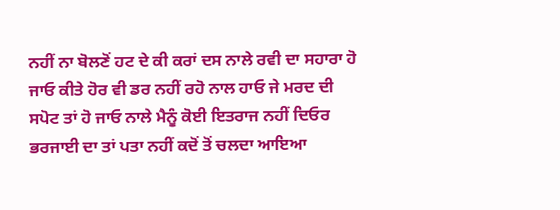ਨਹੀਂ ਨਾ ਬੋਲਣੋਂ ਹਟ ਦੇ ਕੀ ਕਰਾਂ ਦਸ ਨਾਲੇ ਰਵੀ ਦਾ ਸਹਾਰਾ ਹੋ ਜਾਓ ਕੀਤੇ ਹੋਰ ਵੀ ਡਰ ਨਹੀਂ ਰਹੋ ਨਾਲ ਹਾਓ ਜੇ ਮਰਦ ਦੀ ਸਪੋਟ ਤਾਂ ਹੋ ਜਾਓ ਨਾਲੇ ਮੈਨੂੰ ਕੋਈ ਇਤਰਾਜ ਨਹੀਂ ਦਿਓਰ ਭਰਜਾਈ ਦਾ ਤਾਂ ਪਤਾ ਨਹੀਂ ਕਦੋਂ ਤੋਂ ਚਲਦਾ ਆਇਆ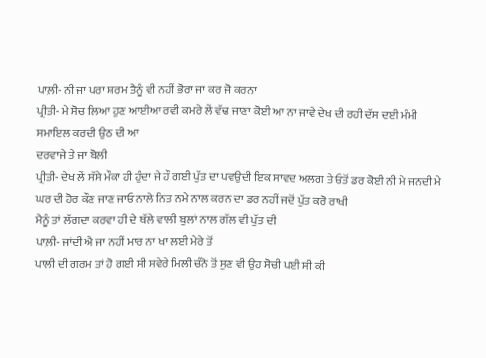ਪਾਲ਼ੀ- ਨੀ ਜਾ ਪਰਾ ਸ਼ਰਮ ਤੈਨੂੰ ਵੀ ਨਹੀਂ ਭੋਰਾ ਜਾ ਕਰ ਜੋ ਕਰਨਾ
ਪ੍ਰੀਤੀ- ਮੇ ਸੋਚ ਲਿਆ ਹੁਣ ਆਈਆ ਰਵੀ ਕਮਰੇ ਲੇਂ ਵੱਢ ਜਾਣਾ ਕੋਈ ਆ ਨਾ ਜਾਵੇ ਦੇਖ ਦੀ ਰਹੀ ਦੱਸ ਦਈ ਮੰਮੀ
ਸਮਾਇਲ ਕਰਦੀ ਉਠ ਦੀ ਆ
ਦਰਵਾਜੇ ਤੇ ਜਾ ਬੋਲੀ
ਪ੍ਰੀਤੀ- ਦੇਖ ਲੇਂ ਸੱਸੇ ਮੌਕਾ ਹੀ ਹੁੰਦਾ ਜੇ ਹੌ ਗਈ ਪੁੱਤ ਦਾ ਪਵਉਦੀ ਇਕ ਸਾਵਦ ਅਲਗ ਤੇ ਓਤੋਂ ਡਰ ਕੋਈ ਨੀ ਮੇ ਜਨਦੀ ਮੇ ਘਰ ਦੀ ਹੋਰ ਕੌਣ ਜਾਣ ਜਾਓ ਨਾਲੇ ਨਿਤ ਨਮੇ ਨਾਲ ਕਰਨ ਦਾ ਡਰ ਨਹੀਂ ਜਦੋਂ ਪੁੱਤ ਕਰੋ ਰਾਖੀ
ਮੈਨੂੰ ਤਾਂ ਲੱਗਦਾ ਕਰਵਾ ਹੀ ਦੇ ਥੱਲੇ ਵਾਲੀ ਬੁਲਾਂ ਨਾਲ ਗੱਲ ਵੀ ਪੁੱਤ ਦੀ
ਪਾਲ਼ੀ- ਜਾਂਦੀ ਐ ਜਾ ਨਹੀਂ ਮਾਰ ਨਾ ਖਾ ਲਈ ਮੇਰੇ ਤੋਂ
ਪਾਲੀ ਦੀ ਗਰਮ ਤਾਂ ਹੋ ਗਈ ਸੀ ਸਵੇਰੇ ਮਿਲੀ ਚੰਨੋ ਤੋਂ ਸੁਣ ਵੀ ਉਹ ਸੋਚੀ ਪਈ ਸੀ ਕੀ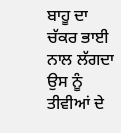ਬਾਹੂ ਦਾ ਚੱਕਰ ਭਾਈ ਨਾਲ ਲੱਗਦਾ ਉਸ ਨੂੰ
ਤੀਵੀਆਂ ਦੇ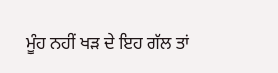ਮੂੰਹ ਨਹੀਂ ਖੜ ਦੇ ਇਹ ਗੱਲ ਤਾਂ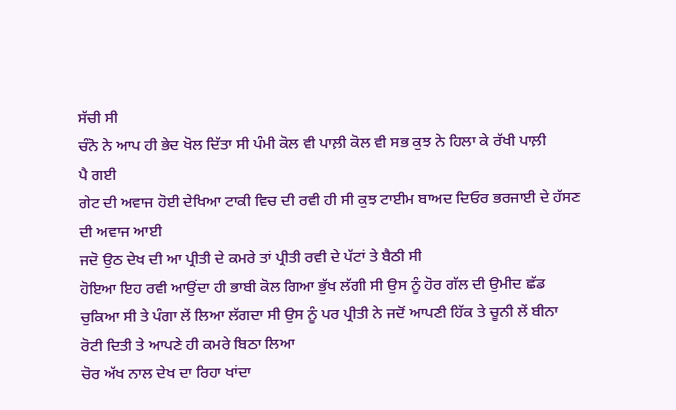ਸੱਚੀ ਸੀ
ਚੰਨੋ ਨੇ ਆਪ ਹੀ ਭੇਦ ਖੋਲ ਦਿੱਤਾ ਸੀ ਪੰਮੀ ਕੋਲ ਵੀ ਪਾਲ਼ੀ ਕੋਲ ਵੀ ਸਭ ਕੁਝ ਨੇ ਹਿਲਾ ਕੇ ਰੱਖੀ ਪਾਲ਼ੀ
ਪੈ ਗਈ
ਗੇਟ ਦੀ ਅਵਾਜ ਹੋਈ ਦੇਖਿਆ ਟਾਕੀ ਵਿਚ ਦੀ ਰਵੀ ਹੀ ਸੀ ਕੁਝ ਟਾਈਮ ਬਾਅਦ ਦਿਓਰ ਭਰਜਾਈ ਦੇ ਹੱਸਣ ਦੀ ਅਵਾਜ ਆਈ
ਜਦੋ ਉਠ ਦੇਖ ਦੀ ਆ ਪ੍ਰੀਤੀ ਦੇ ਕਮਰੇ ਤਾਂ ਪ੍ਰੀਤੀ ਰਵੀ ਦੇ ਪੱਟਾਂ ਤੇ ਬੈਠੀ ਸੀ
ਹੋਇਆ ਇਹ ਰਵੀ ਆਉਂਦਾ ਹੀ ਭਾਬੀ ਕੋਲ ਗਿਆ ਭੁੱਖ ਲੱਗੀ ਸੀ ਉਸ ਨੂੰ ਹੋਰ ਗੱਲ ਦੀ ਉਮੀਦ ਛੱਡ ਚੁਕਿਆ ਸੀ ਤੇ ਪੰਗਾ ਲੇਂ ਲਿਆ ਲੱਗਦਾ ਸੀ ਉਸ ਨੂੰ ਪਰ ਪ੍ਰੀਤੀ ਨੇ ਜਦੋਂ ਆਪਣੀ ਹਿੱਕ ਤੇ ਚੂਨੀ ਲੇਂ ਬੀਨਾ ਰੋਟੀ ਦਿਤੀ ਤੇ ਆਪਣੇ ਹੀ ਕਮਰੇ ਬਿਠਾ ਲਿਆ
ਚੋਰ ਅੱਖ ਨਾਲ ਦੇਖ ਦਾ ਰਿਹਾ ਖਾਂਦਾ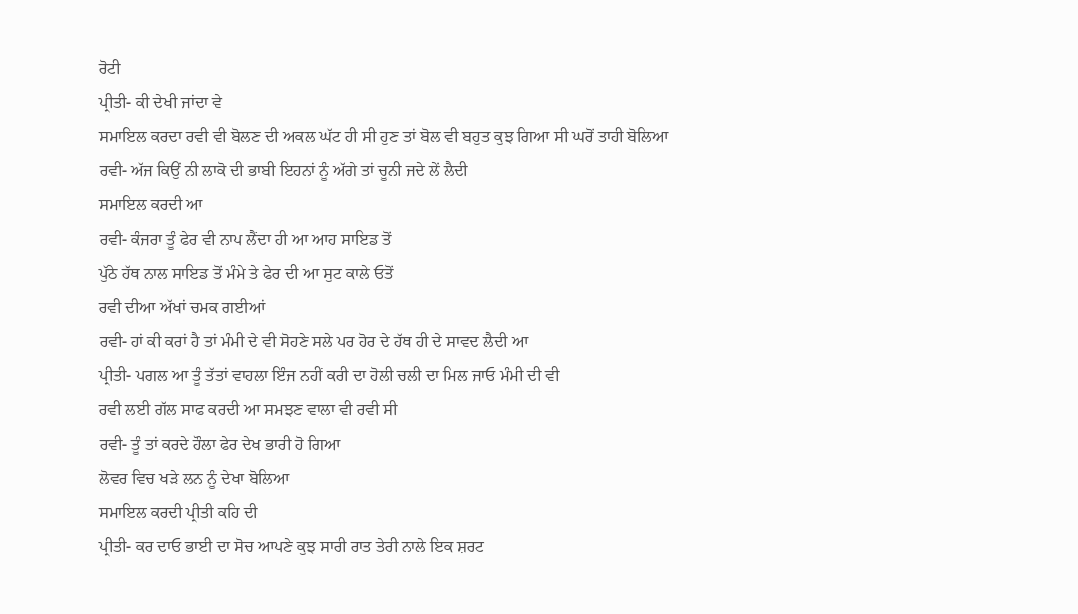ਰੋਟੀ
ਪ੍ਰੀਤੀ- ਕੀ ਦੇਖੀ ਜਾਂਦਾ ਵੇ
ਸਮਾਇਲ ਕਰਦਾ ਰਵੀ ਵੀ ਬੋਲਣ ਦੀ ਅਕਲ ਘੱਟ ਹੀ ਸੀ ਹੁਣ ਤਾਂ ਬੋਲ ਵੀ ਬਹੁਤ ਕੁਝ ਗਿਆ ਸੀ ਘਰੋਂ ਤਾਹੀ ਬੋਲਿਆ
ਰਵੀ- ਅੱਜ ਕਿਉਂ ਨੀ ਲਾਕੋ ਦੀ ਭਾਬੀ ਇਹਨਾਂ ਨੂੰ ਅੱਗੇ ਤਾਂ ਚੂਨੀ ਜਦੇ ਲੇਂ ਲੈਦੀ
ਸਮਾਇਲ ਕਰਦੀ ਆ
ਰਵੀ- ਕੰਜਰਾ ਤੂੰ ਫੇਰ ਵੀ ਨਾਪ ਲੈਂਦਾ ਹੀ ਆ ਆਹ ਸਾਇਡ ਤੋਂ
ਪੁੱਠੇ ਹੱਥ ਨਾਲ ਸਾਇਡ ਤੋਂ ਮੰਮੇ ਤੇ ਫੇਰ ਦੀ ਆ ਸੁਟ ਕਾਲੇ ਓਤੋਂ
ਰਵੀ ਦੀਆ ਅੱਖਾਂ ਚਮਕ ਗਈਆਂ
ਰਵੀ- ਹਾਂ ਕੀ ਕਰਾਂ ਹੈ ਤਾਂ ਮੰਮੀ ਦੇ ਵੀ ਸੋਹਣੇ ਸਲੇ ਪਰ ਹੋਰ ਦੇ ਹੱਥ ਹੀ ਦੇ ਸਾਵਦ ਲੈਦੀ ਆ
ਪ੍ਰੀਤੀ- ਪਗਲ ਆ ਤੂੰ ਤੱਤਾਂ ਵਾਹਲਾ ਇੰਜ ਨਹੀਂ ਕਰੀ ਦਾ ਹੋਲੀ ਚਲੀ ਦਾ ਮਿਲ ਜਾਓ ਮੰਮੀ ਦੀ ਵੀ
ਰਵੀ ਲਈ ਗੱਲ ਸਾਫ ਕਰਦੀ ਆ ਸਮਝਣ ਵਾਲਾ ਵੀ ਰਵੀ ਸੀ
ਰਵੀ- ਤੂੰ ਤਾਂ ਕਰਦੇ ਹੌਲਾ ਫੇਰ ਦੇਖ ਭਾਰੀ ਹੋ ਗਿਆ
ਲੋਵਰ ਵਿਚ ਖੜੇ ਲਨ ਨੂੰ ਦੇਖਾ ਬੋਲਿਆ
ਸਮਾਇਲ ਕਰਦੀ ਪ੍ਰੀਤੀ ਕਹਿ ਦੀ
ਪ੍ਰੀਤੀ- ਕਰ ਦਾਓ ਭਾਈ ਦਾ ਸੋਚ ਆਪਣੇ ਕੁਝ ਸਾਰੀ ਰਾਤ ਤੇਰੀ ਨਾਲੇ ਇਕ ਸ਼ਰਟ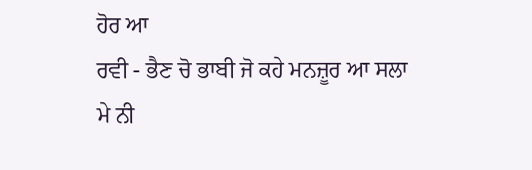ਹੋਰ ਆ
ਰਵੀ - ਭੈਣ ਚੋ ਭਾਬੀ ਜੋ ਕਹੇ ਮਨਜ਼ੂਰ ਆ ਸਲਾ ਮੇ ਨੀ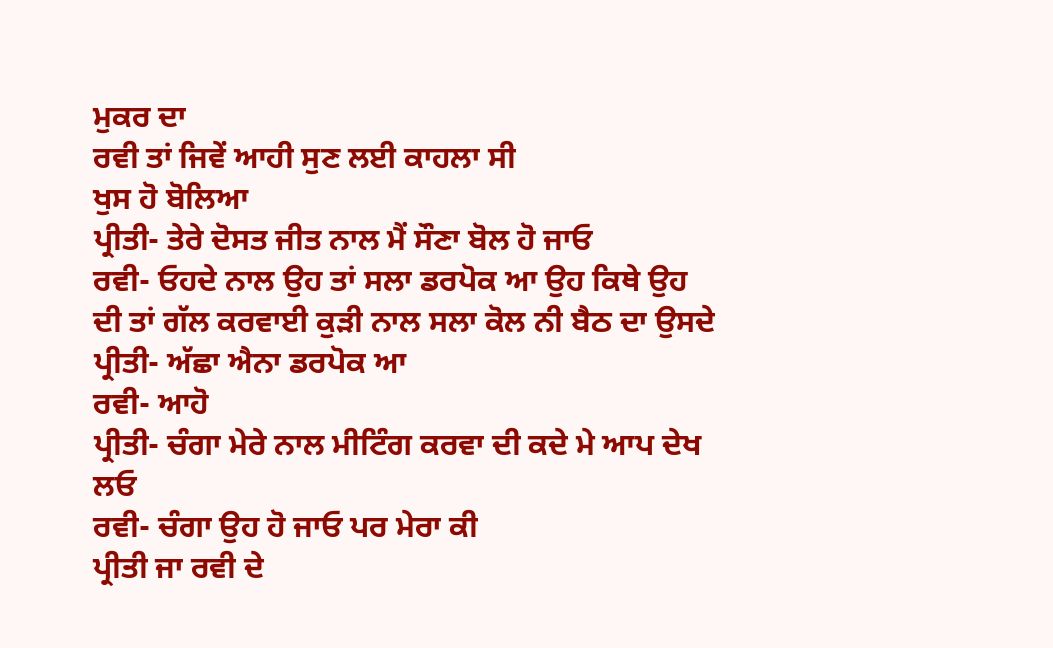ਮੁਕਰ ਦਾ
ਰਵੀ ਤਾਂ ਜਿਵੇਂ ਆਹੀ ਸੁਣ ਲਈ ਕਾਹਲਾ ਸੀ
ਖੁਸ ਹੋ ਬੋਲਿਆ
ਪ੍ਰੀਤੀ- ਤੇਰੇ ਦੋਸਤ ਜੀਤ ਨਾਲ ਮੈਂ ਸੌਣਾ ਬੋਲ ਹੋ ਜਾਓ
ਰਵੀ- ਓਹਦੇ ਨਾਲ ਉਹ ਤਾਂ ਸਲਾ ਡਰਪੋਕ ਆ ਉਹ ਕਿਥੇ ਉਹ ਦੀ ਤਾਂ ਗੱਲ ਕਰਵਾਈ ਕੁੜੀ ਨਾਲ ਸਲਾ ਕੋਲ ਨੀ ਬੈਠ ਦਾ ਉਸਦੇ
ਪ੍ਰੀਤੀ- ਅੱਛਾ ਐਨਾ ਡਰਪੋਕ ਆ
ਰਵੀ- ਆਹੋ
ਪ੍ਰੀਤੀ- ਚੰਗਾ ਮੇਰੇ ਨਾਲ ਮੀਟਿੰਗ ਕਰਵਾ ਦੀ ਕਦੇ ਮੇ ਆਪ ਦੇਖ ਲਓ
ਰਵੀ- ਚੰਗਾ ਉਹ ਹੋ ਜਾਓ ਪਰ ਮੇਰਾ ਕੀ
ਪ੍ਰੀਤੀ ਜਾ ਰਵੀ ਦੇ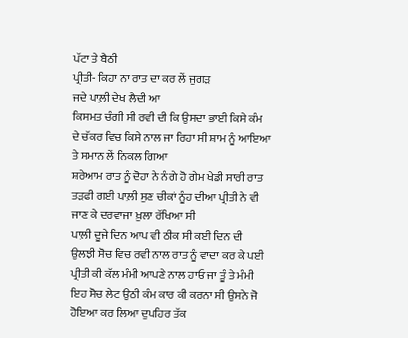ਪੱਟਾ ਤੇ ਬੈਠੀ
ਪ੍ਰੀਤੀ- ਕਿਹਾ ਨਾ ਰਾਤ ਦਾ ਕਰ ਲੇਂ ਜੁਗੜ
ਜਦੇ ਪਾਲ਼ੀ ਦੇਖ ਲੈਦੀ ਆ
ਕਿਸਮਤ ਚੰਗੀ ਸੀ ਰਵੀ ਦੀ ਕਿ ਉਸਦਾ ਭਾਈ ਕਿਸੇ ਕੰਮ ਦੇ ਚੱਕਰ ਵਿਚ ਕਿਸੇ ਨਾਲ ਜਾ ਰਿਹਾ ਸੀ ਸ਼ਾਮ ਨੂੰ ਆਇਆ ਤੇ ਸਮਾਨ ਲੇਂ ਨਿਕਲ ਗਿਆ
ਸ਼ਰੇਆਮ ਰਾਤ ਨੂੰ ਦੋਹਾ ਨੇ ਨੰਗੇ ਹੋ ਗੇਮ ਖੇਡੀ ਸਾਰੀ ਰਾਤ ਤੜਫੀ ਗਈ ਪਾਲ਼ੀ ਸੁਣ ਚੀਕਾਂ ਨੂੰਹ ਦੀਆ ਪ੍ਰੀਤੀ ਨੇ ਵੀ ਜਾਣ ਕੇ ਦਰਵਾਜਾ ਖ਼ੁਲਾ ਰੱਖਿਆ ਸੀ
ਪਾਲ਼ੀ ਦੂਜੇ ਦਿਨ ਆਪ ਵੀ ਠੀਕ ਸੀ ਕਈ ਦਿਨ ਦੀ ਉਲਝੀ ਸੋਚ ਵਿਚ ਰਵੀ ਨਾਲ ਰਾਤ ਨੂੰ ਵਾਦਾ ਕਰ ਕੇ ਪਈ ਪ੍ਰੀਤੀ ਕੀ ਕੱਲ ਮੰਮੀ ਆਪਣੇ ਨਾਲ ਹਾਓ ਜਾ ਤੂੰ ਤੇ ਮੰਮੀ
ਇਹ ਸੋਚ ਲੇਟ ਉਠੀ ਕੰਮ ਕਾਰ ਕੀ ਕਰਨਾ ਸੀ ਉਸਨੇ ਜੋ ਹੋਇਆ ਕਰ ਲਿਆ ਦੁਪਹਿਰ ਤੱਕ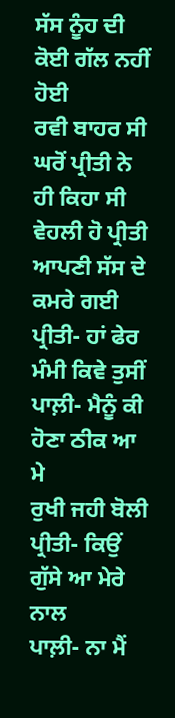ਸੱਸ ਨੂੰਹ ਦੀ ਕੋਈ ਗੱਲ ਨਹੀਂ ਹੋਈ
ਰਵੀ ਬਾਹਰ ਸੀ ਘਰੋਂ ਪ੍ਰੀਤੀ ਨੇ ਹੀ ਕਿਹਾ ਸੀ
ਵੇਹਲੀ ਹੋ ਪ੍ਰੀਤੀ ਆਪਣੀ ਸੱਸ ਦੇ ਕਮਰੇ ਗਈ
ਪ੍ਰੀਤੀ- ਹਾਂ ਫੇਰ ਮੰਮੀ ਕਿਵੇ ਤੁਸੀਂ
ਪਾਲ਼ੀ- ਮੈਨੂੰ ਕੀ ਹੋਣਾ ਠੀਕ ਆ ਮੇ
ਰੁਖੀ ਜਹੀ ਬੋਲੀ
ਪ੍ਰੀਤੀ- ਕਿਉਂ ਗੁੱਸੇ ਆ ਮੇਰੇ ਨਾਲ
ਪਾਲ਼ੀ- ਨਾ ਮੈਂ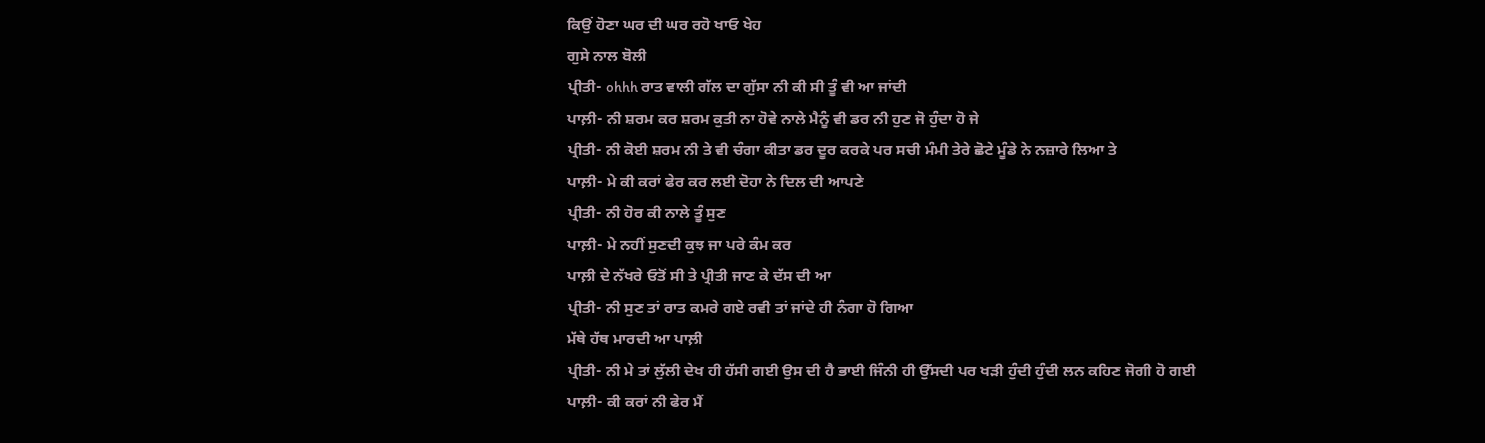ਕਿਉਂ ਹੋਣਾ ਘਰ ਦੀ ਘਰ ਰਹੋ ਖਾਓ ਖੇਹ
ਗੁਸੇ ਨਾਲ ਬੋਲੀ
ਪ੍ਰੀਤੀ- ohhh ਰਾਤ ਵਾਲੀ ਗੱਲ ਦਾ ਗੁੱਸਾ ਨੀ ਕੀ ਸੀ ਤੂੰ ਵੀ ਆ ਜਾਂਦੀ
ਪਾਲ਼ੀ- ਨੀ ਸ਼ਰਮ ਕਰ ਸ਼ਰਮ ਕੁਤੀ ਨਾ ਹੋਵੇ ਨਾਲੇ ਮੈਨੂੰ ਵੀ ਡਰ ਨੀ ਹੁਣ ਜੋ ਹੁੰਦਾ ਹੋ ਜੇ
ਪ੍ਰੀਤੀ- ਨੀ ਕੋਈ ਸ਼ਰਮ ਨੀ ਤੇ ਵੀ ਚੰਗਾ ਕੀਤਾ ਡਰ ਦੂਰ ਕਰਕੇ ਪਰ ਸਚੀ ਮੰਮੀ ਤੇਰੇ ਛੋਟੇ ਮੂੰਡੇ ਨੇ ਨਜ਼ਾਰੇ ਲਿਆ ਤੇ
ਪਾਲ਼ੀ- ਮੇ ਕੀ ਕਰਾਂ ਫੇਰ ਕਰ ਲਈ ਦੋਹਾ ਨੇ ਦਿਲ ਦੀ ਆਪਣੇ
ਪ੍ਰੀਤੀ- ਨੀ ਹੋਰ ਕੀ ਨਾਲੇ ਤੂੰ ਸੁਣ
ਪਾਲ਼ੀ- ਮੇ ਨਹੀਂ ਸੁਣਦੀ ਕੁਝ ਜਾ ਪਰੇ ਕੰਮ ਕਰ
ਪਾਲ਼ੀ ਦੇ ਨੱਖਰੇ ਓਤੋਂ ਸੀ ਤੇ ਪ੍ਰੀਤੀ ਜਾਣ ਕੇ ਦੱਸ ਦੀ ਆ
ਪ੍ਰੀਤੀ- ਨੀ ਸੁਣ ਤਾਂ ਰਾਤ ਕਮਰੇ ਗਏ ਰਵੀ ਤਾਂ ਜਾਂਦੇ ਹੀ ਨੰਗਾ ਹੋ ਗਿਆ
ਮੱਥੇ ਹੱਥ ਮਾਰਦੀ ਆ ਪਾਲ਼ੀ
ਪ੍ਰੀਤੀ- ਨੀ ਮੇ ਤਾਂ ਲੁੱਲੀ ਦੇਖ ਹੀ ਹੱਸੀ ਗਈ ਉਸ ਦੀ ਹੈ ਭਾਈ ਜਿੰਨੀ ਹੀ ਉੱਸਦੀ ਪਰ ਖੜੀ ਹੁੰਦੀ ਹੁੰਦੀ ਲਨ ਕਹਿਣ ਜੋਗੀ ਹੋ ਗਈ
ਪਾਲ਼ੀ- ਕੀ ਕਰਾਂ ਨੀ ਫੇਰ ਮੈਂ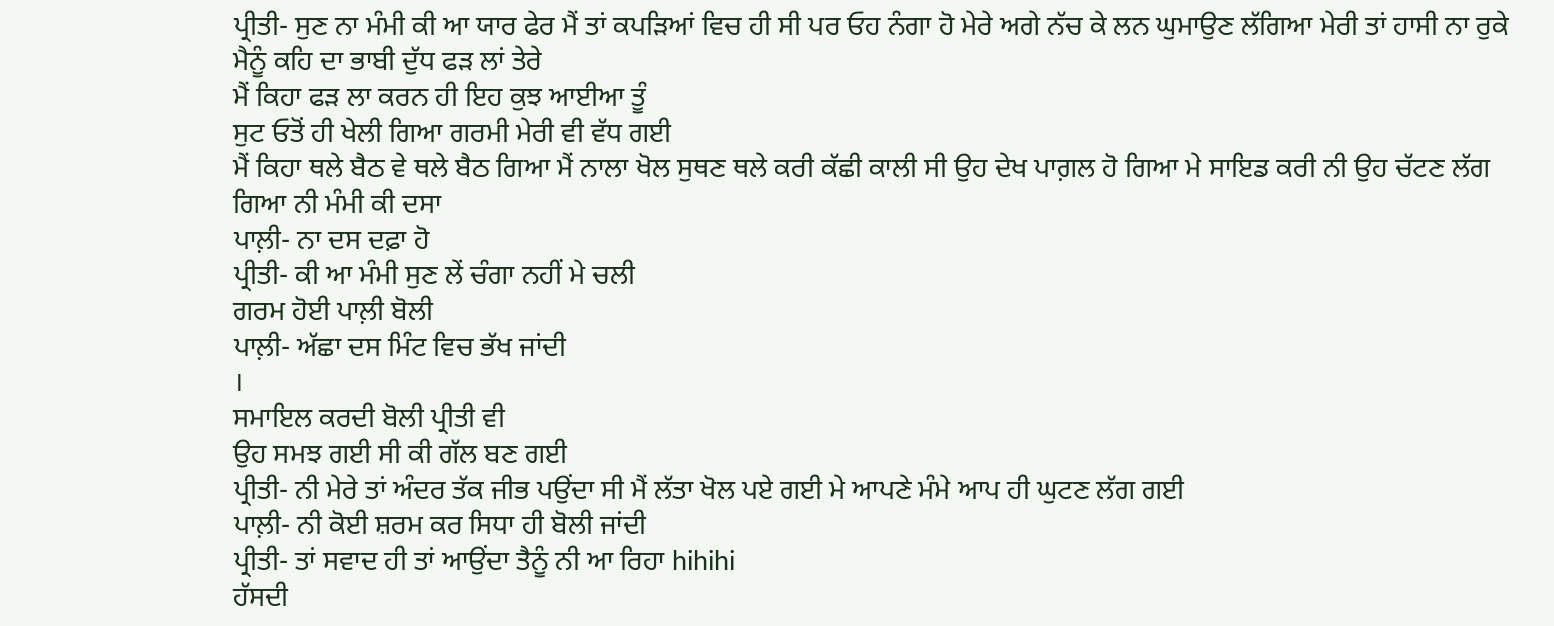ਪ੍ਰੀਤੀ- ਸੁਣ ਨਾ ਮੰਮੀ ਕੀ ਆ ਯਾਰ ਫੇਰ ਮੈਂ ਤਾਂ ਕਪੜਿਆਂ ਵਿਚ ਹੀ ਸੀ ਪਰ ਓਹ ਨੰਗਾ ਹੋ ਮੇਰੇ ਅਗੇ ਨੱਚ ਕੇ ਲਨ ਘੁਮਾਉਣ ਲੱਗਿਆ ਮੇਰੀ ਤਾਂ ਹਾਸੀ ਨਾ ਰੁਕੇ
ਮੈਨੂੰ ਕਹਿ ਦਾ ਭਾਬੀ ਦੁੱਧ ਫੜ ਲਾਂ ਤੇਰੇ
ਮੈਂ ਕਿਹਾ ਫੜ ਲਾ ਕਰਨ ਹੀ ਇਹ ਕੁਝ ਆਈਆ ਤੂੰ
ਸੁਟ ਓਤੋਂ ਹੀ ਖੇਲੀ ਗਿਆ ਗਰਮੀ ਮੇਰੀ ਵੀ ਵੱਧ ਗਈ
ਮੈਂ ਕਿਹਾ ਥਲੇ ਬੈਠ ਵੇ ਥਲੇ ਬੈਠ ਗਿਆ ਮੈਂ ਨਾਲਾ ਖੋਲ ਸੁਥਣ ਥਲੇ ਕਰੀ ਕੱਛੀ ਕਾਲੀ ਸੀ ਉਹ ਦੇਖ ਪਾਗ਼ਲ ਹੋ ਗਿਆ ਮੇ ਸਾਇਡ ਕਰੀ ਨੀ ਉਹ ਚੱਟਣ ਲੱਗ ਗਿਆ ਨੀ ਮੰਮੀ ਕੀ ਦਸਾ
ਪਾਲ਼ੀ- ਨਾ ਦਸ ਦਫ਼ਾ ਹੋ
ਪ੍ਰੀਤੀ- ਕੀ ਆ ਮੰਮੀ ਸੁਣ ਲੇਂ ਚੰਗਾ ਨਹੀਂ ਮੇ ਚਲੀ
ਗਰਮ ਹੋਈ ਪਾਲ਼ੀ ਬੋਲੀ
ਪਾਲ਼ੀ- ਅੱਛਾ ਦਸ ਮਿੰਟ ਵਿਚ ਭੱਖ ਜਾਂਦੀ
।
ਸਮਾਇਲ ਕਰਦੀ ਬੋਲੀ ਪ੍ਰੀਤੀ ਵੀ
ਉਹ ਸਮਝ ਗਈ ਸੀ ਕੀ ਗੱਲ ਬਣ ਗਈ
ਪ੍ਰੀਤੀ- ਨੀ ਮੇਰੇ ਤਾਂ ਅੰਦਰ ਤੱਕ ਜੀਭ ਪਉਂਦਾ ਸੀ ਮੈਂ ਲੱਤਾ ਖੋਲ ਪਏ ਗਈ ਮੇ ਆਪਣੇ ਮੰਮੇ ਆਪ ਹੀ ਘੁਟਣ ਲੱਗ ਗਈ
ਪਾਲ਼ੀ- ਨੀ ਕੋਈ ਸ਼ਰਮ ਕਰ ਸਿਧਾ ਹੀ ਬੋਲੀ ਜਾਂਦੀ
ਪ੍ਰੀਤੀ- ਤਾਂ ਸਵਾਦ ਹੀ ਤਾਂ ਆਉਂਦਾ ਤੈਨੂੰ ਨੀ ਆ ਰਿਹਾ hihihi
ਹੱਸਦੀ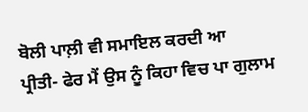ਬੋਲੀ ਪਾਲ਼ੀ ਵੀ ਸਮਾਇਲ ਕਰਦੀ ਆ
ਪ੍ਰੀਤੀ- ਫੇਰ ਮੈਂ ਉਸ ਨੂੰ ਕਿਹਾ ਵਿਚ ਪਾ ਗੁਲਾਮ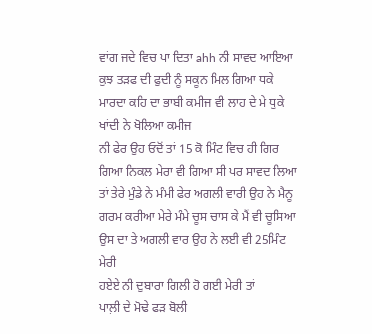ਵਾਂਗ ਜਦੇ ਵਿਚ ਪਾ ਦਿਤਾ ahh ਨੀ ਸਾਵਦ ਆਇਆ ਕੁਝ ਤੜਫ ਦੀ ਫੁਦੀ ਨੂੰ ਸਕੂਨ ਮਿਲ ਗਿਆ ਧਕੇ ਮਾਰਦਾ ਕਹਿ ਦਾ ਭਾਬੀ ਕਮੀਜ ਵੀ ਲਾਹ ਦੇ ਮੇ ਧੁਕੇ ਖਾਂਦੀ ਨੇ ਖੋਲਿਆ ਕਮੀਜ
ਨੀ ਫੇਰ ਉਹ ਓਦੋਂ ਤਾਂ 15 ਕੋ ਮਿੰਟ ਵਿਚ ਹੀ ਗਿਰ ਗਿਆ ਨਿਕਲ ਮੇਰਾ ਵੀ ਗਿਆ ਸੀ ਪਰ ਸਾਵਦ ਲਿਆ ਤਾਂ ਤੇਰੇ ਮੁੰਡੇ ਨੇ ਮੰਮੀ ਫੇਰ ਅਗਲੀ ਵਾਰੀ ਉਹ ਨੇ ਮੈਨੂ ਗਰਮ ਕਰੀਆ ਮੇਰੇ ਮੰਮੇ ਚੂਸ ਚਾਸ ਕੇ ਮੈਂ ਵੀ ਚੂਸਿਆ ਉਸ ਦਾ ਤੇ ਅਗਲੀ ਵਾਰ ਉਹ ਨੇ ਲਈ ਵੀ 25ਮਿੰਟ ਮੇਰੀ
ਹਏਏ ਨੀ ਦੁਬਾਰਾ ਗਿਲੀ ਹੋ ਗਈ ਮੇਰੀ ਤਾਂ
ਪਾਲ਼ੀ ਦੇ ਮੋਢੇ ਫੜ ਬੋਲੀ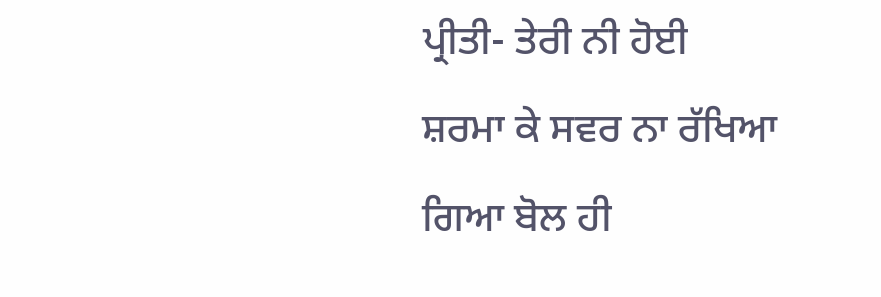ਪ੍ਰੀਤੀ- ਤੇਰੀ ਨੀ ਹੋਈ
ਸ਼ਰਮਾ ਕੇ ਸਵਰ ਨਾ ਰੱਖਿਆ ਗਿਆ ਬੋਲ ਹੀ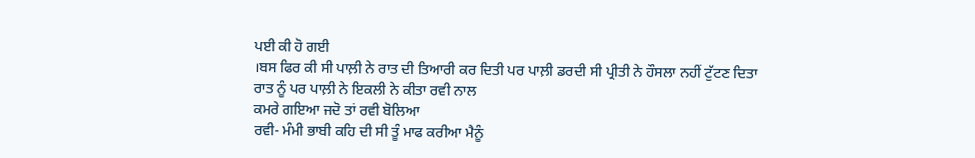ਪਈ ਕੀ ਹੋ ਗਈ
।ਬਸ ਫਿਰ ਕੀ ਸੀ ਪਾਲ਼ੀ ਨੇ ਰਾਤ ਦੀ ਤਿਆਰੀ ਕਰ ਦਿਤੀ ਪਰ ਪਾਲ਼ੀ ਡਰਦੀ ਸੀ ਪ੍ਰੀਤੀ ਨੇ ਹੌਸਲਾ ਨਹੀਂ ਟੁੱਟਣ ਦਿਤਾ
ਰਾਤ ਨੂੰ ਪਰ ਪਾਲ਼ੀ ਨੇ ਇਕਲੀ ਨੇ ਕੀਤਾ ਰਵੀ ਨਾਲ
ਕਮਰੇ ਗਇਆ ਜਦੋ ਤਾਂ ਰਵੀ ਬੋਲਿਆ
ਰਵੀ- ਮੰਮੀ ਭਾਬੀ ਕਹਿ ਦੀ ਸੀ ਤੂੰ ਮਾਫ ਕਰੀਆ ਮੈਨੂੰ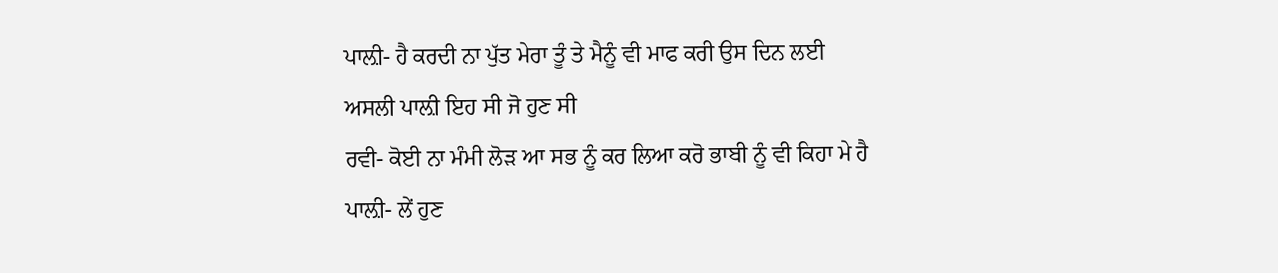ਪਾਲ਼ੀ- ਹੈ ਕਰਦੀ ਨਾ ਪੁੱਤ ਮੇਰਾ ਤੂੰ ਤੇ ਮੈਨੂੰ ਵੀ ਮਾਫ ਕਰੀ ਉਸ ਦਿਨ ਲਈ
ਅਸਲੀ ਪਾਲ਼ੀ ਇਹ ਸੀ ਜੋ ਹੁਣ ਸੀ
ਰਵੀ- ਕੋਈ ਨਾ ਮੰਮੀ ਲੋੜ ਆ ਸਭ ਨੂੰ ਕਰ ਲਿਆ ਕਰੋ ਭਾਬੀ ਨੂੰ ਵੀ ਕਿਹਾ ਮੇ ਹੈ
ਪਾਲ਼ੀ- ਲੇਂ ਹੁਣ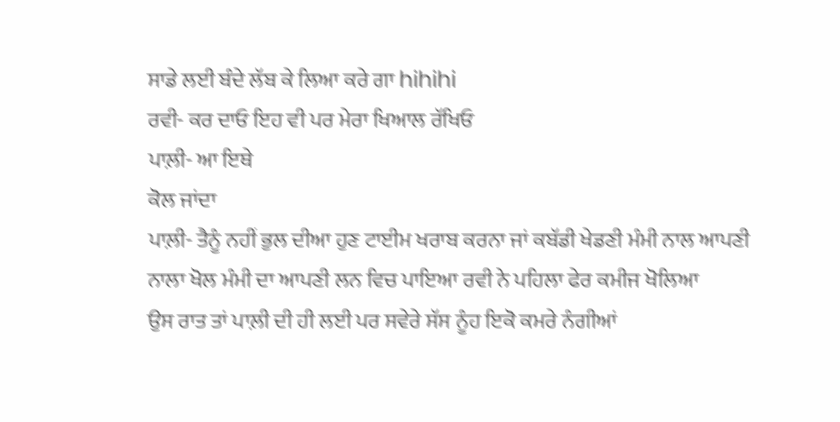ਸਾਡੇ ਲਈ ਬੰਦੇ ਲੱਬ ਕੇ ਲਿਆ ਕਰੇ ਗਾ hihihi
ਰਵੀ- ਕਰ ਦਾਓ ਇਹ ਵੀ ਪਰ ਮੇਰਾ ਖਿਆਲ ਰੱਖਿਓ
ਪਾਲ਼ੀ- ਆ ਇਥੇ
ਕੋਲ ਜਾਂਦਾ
ਪਾਲ਼ੀ- ਤੈਨੂੰ ਨਹੀਂ ਭੁਲ ਦੀਆ ਹੁਣ ਟਾਈਮ ਖਰਾਬ ਕਰਨਾ ਜਾਂ ਕਬੱਡੀ ਖੇਡਣੀ ਮੰਮੀ ਨਾਲ ਆਪਣੀ
ਨਾਲਾ ਖੋਲ ਮੰਮੀ ਦਾ ਆਪਣੀ ਲਨ ਵਿਚ ਪਾਇਆ ਰਵੀ ਨੇ ਪਹਿਲਾ ਫੇਰ ਕਮੀਜ ਖੋਲਿਆ
ਉਸ ਰਾਤ ਤਾਂ ਪਾਲ਼ੀ ਦੀ ਹੀ ਲਈ ਪਰ ਸਵੇਰੇ ਸੱਸ ਨੂੰਹ ਇਕੋ ਕਮਰੇ ਨੰਗੀਆਂ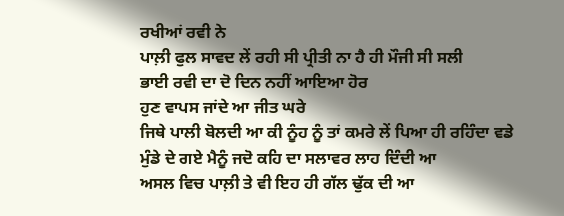ਰਖੀਆਂ ਰਵੀ ਨੇ
ਪਾਲ਼ੀ ਫੁਲ ਸਾਵਦ ਲੇਂ ਰਹੀ ਸੀ ਪ੍ਰੀਤੀ ਨਾ ਹੈ ਹੀ ਮੌਜੀ ਸੀ ਸਲੀ
ਭਾਈ ਰਵੀ ਦਾ ਦੋ ਦਿਨ ਨਹੀਂ ਆਇਆ ਹੋਰ
ਹੁਣ ਵਾਪਸ ਜਾਂਦੇ ਆ ਜੀਤ ਘਰੇ
ਜਿਥੇ ਪਾਲੀ ਬੋਲਦੀ ਆ ਕੀ ਨੂੰਹ ਨੂੰ ਤਾਂ ਕਮਰੇ ਲੇਂ ਪਿਆ ਹੀ ਰਹਿੰਦਾ ਵਡੇ ਮੁੰਡੇ ਦੇ ਗਏ ਮੈਨੂੰ ਜਦੋ ਕਹਿ ਦਾ ਸਲਾਵਰ ਲਾਹ ਦਿੰਦੀ ਆ
ਅਸਲ ਵਿਚ ਪਾਲ਼ੀ ਤੇ ਵੀ ਇਹ ਹੀ ਗੱਲ ਢੁੱਕ ਦੀ ਆ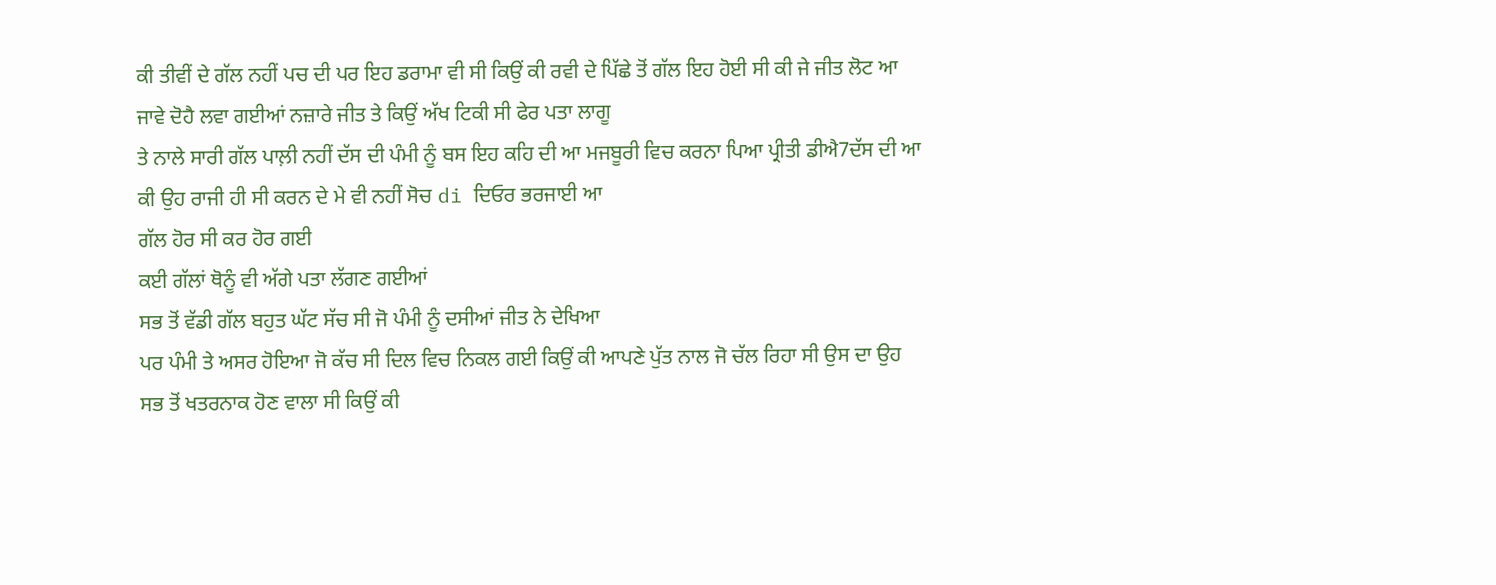ਕੀ ਤੀਵੀਂ ਦੇ ਗੱਲ ਨਹੀਂ ਪਚ ਦੀ ਪਰ ਇਹ ਡਰਾਮਾ ਵੀ ਸੀ ਕਿਉਂ ਕੀ ਰਵੀ ਦੇ ਪਿੱਛੇ ਤੋਂ ਗੱਲ ਇਹ ਹੋਈ ਸੀ ਕੀ ਜੇ ਜੀਤ ਲੋਟ ਆ ਜਾਵੇ ਦੋਹੈ ਲਵਾ ਗਈਆਂ ਨਜ਼ਾਰੇ ਜੀਤ ਤੇ ਕਿਉਂ ਅੱਖ ਟਿਕੀ ਸੀ ਫੇਰ ਪਤਾ ਲਾਗੂ
ਤੇ ਨਾਲੇ ਸਾਰੀ ਗੱਲ ਪਾਲ਼ੀ ਨਹੀਂ ਦੱਸ ਦੀ ਪੰਮੀ ਨੂੰ ਬਸ ਇਹ ਕਹਿ ਦੀ ਆ ਮਜਬੂਰੀ ਵਿਚ ਕਰਨਾ ਪਿਆ ਪ੍ਰੀਤੀ ਡੀਐ7ਦੱਸ ਦੀ ਆ ਕੀ ਉਹ ਰਾਜੀ ਹੀ ਸੀ ਕਰਨ ਦੇ ਮੇ ਵੀ ਨਹੀਂ ਸੋਚ di ਦਿਓਰ ਭਰਜਾਈ ਆ
ਗੱਲ ਹੋਰ ਸੀ ਕਰ ਹੋਰ ਗਈ
ਕਈ ਗੱਲਾਂ ਥੋਨੂੰ ਵੀ ਅੱਗੇ ਪਤਾ ਲੱਗਣ ਗਈਆਂ
ਸਭ ਤੋਂ ਵੱਡੀ ਗੱਲ ਬਹੁਤ ਘੱਟ ਸੱਚ ਸੀ ਜੋ ਪੰਮੀ ਨੂੰ ਦਸੀਆਂ ਜੀਤ ਨੇ ਦੇਖਿਆ
ਪਰ ਪੰਮੀ ਤੇ ਅਸਰ ਹੋਇਆ ਜੋ ਕੱਚ ਸੀ ਦਿਲ ਵਿਚ ਨਿਕਲ ਗਈ ਕਿਉਂ ਕੀ ਆਪਣੇ ਪੁੱਤ ਨਾਲ ਜੋ ਚੱਲ ਰਿਹਾ ਸੀ ਉਸ ਦਾ ਉਹ ਸਭ ਤੋਂ ਖਤਰਨਾਕ ਹੋਣ ਵਾਲਾ ਸੀ ਕਿਉਂ ਕੀ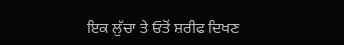ਇਕ ਲੁੱਚਾ ਤੇ ਓਤੋਂ ਸ਼ਰੀਫ ਦਿਖਣ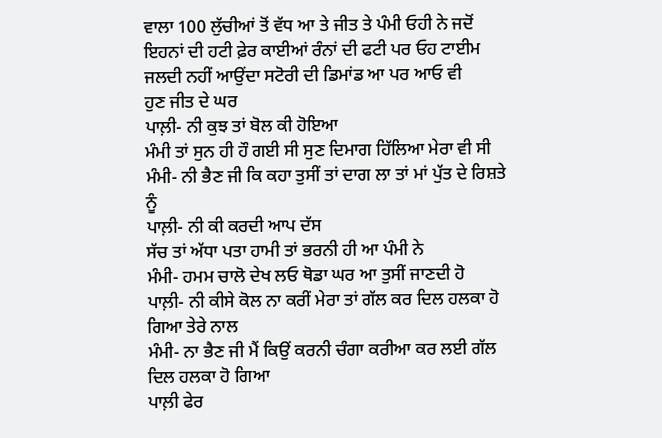ਵਾਲਾ 100 ਲੁੱਚੀਆਂ ਤੋਂ ਵੱਧ ਆ ਤੇ ਜੀਤ ਤੇ ਪੰਮੀ ਓਹੀ ਨੇ ਜਦੋਂ ਇਹਨਾਂ ਦੀ ਹਟੀ ਫ਼ੇਰ ਕਾਈਆਂ ਰੰਨਾਂ ਦੀ ਫਟੀ ਪਰ ਓਹ ਟਾਈਮ ਜਲਦੀ ਨਹੀਂ ਆਉਂਦਾ ਸਟੋਰੀ ਦੀ ਡਿਮਾਂਡ ਆ ਪਰ ਆਓ ਵੀ
ਹੁਣ ਜੀਤ ਦੇ ਘਰ
ਪਾਲ਼ੀ- ਨੀ ਕੁਝ ਤਾਂ ਬੋਲ ਕੀ ਹੋਇਆ
ਮੰਮੀ ਤਾਂ ਸੁਨ ਹੀ ਹੌ ਗਈ ਸੀ ਸੁਣ ਦਿਮਾਗ ਹਿੱਲਿਆ ਮੇਰਾ ਵੀ ਸੀ
ਮੰਮੀ- ਨੀ ਭੈਣ ਜੀ ਕਿ ਕਹਾ ਤੁਸੀਂ ਤਾਂ ਦਾਗ ਲਾ ਤਾਂ ਮਾਂ ਪੁੱਤ ਦੇ ਰਿਸ਼ਤੇ ਨੂੰ
ਪਾਲ਼ੀ- ਨੀ ਕੀ ਕਰਦੀ ਆਪ ਦੱਸ
ਸੱਚ ਤਾਂ ਅੱਧਾ ਪਤਾ ਹਾਮੀ ਤਾਂ ਭਰਨੀ ਹੀ ਆ ਪੰਮੀ ਨੇ
ਮੰਮੀ- ਹਮਮ ਚਾਲੋ ਦੇਖ ਲਓ ਥੋਡਾ ਘਰ ਆ ਤੁਸੀਂ ਜਾਣਦੀ ਹੋ
ਪਾਲ਼ੀ- ਨੀ ਕੀਸੇ ਕੋਲ ਨਾ ਕਰੀਂ ਮੇਰਾ ਤਾਂ ਗੱਲ ਕਰ ਦਿਲ ਹਲਕਾ ਹੋ ਗਿਆ ਤੇਰੇ ਨਾਲ
ਮੰਮੀ- ਨਾ ਭੈਣ ਜੀ ਮੈਂ ਕਿਉਂ ਕਰਨੀ ਚੰਗਾ ਕਰੀਆ ਕਰ ਲਈ ਗੱਲ ਦਿਲ ਹਲਕਾ ਹੋ ਗਿਆ
ਪਾਲ਼ੀ ਫੇਰ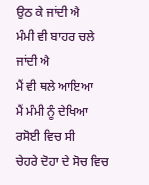ਉਠ ਕੇ ਜਾਂਦੀ ਐ
ਮੰਮੀ ਵੀ ਬਾਹਰ ਚਲੇ ਜਾਂਦੀ ਐ
ਮੈਂ ਵੀ ਥਲੇ ਆਇਆ
ਮੈਂ ਮੰਮੀ ਨੂੰ ਦੇਖਿਆ ਰਸੋਈ ਵਿਚ ਸੀ
ਚੇਹਰੇ ਦੋਹਾ ਦੇ ਸੋਚ ਵਿਚ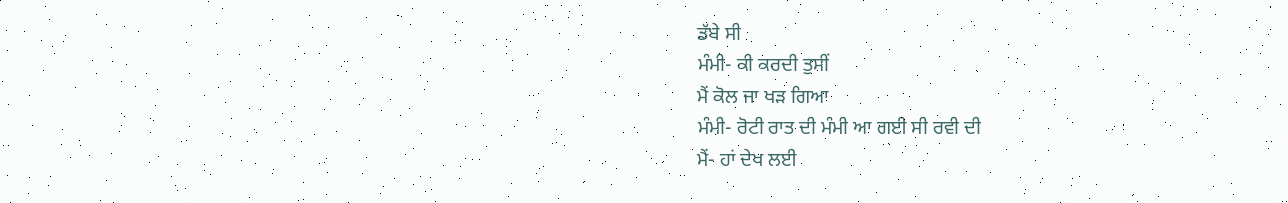ਡੱਬੇ ਸੀ
ਮੰਮੀ- ਕੀ ਕਰਦੀ ਤੁਸੀਂ
ਮੈਂ ਕੋਲ ਜਾ ਖੜ ਗਿਆ
ਮੰਮੀ- ਰੋਟੀ ਰਾਤ ਦੀ ਮੰਮੀ ਆ ਗਈ ਸੀ ਰਵੀ ਦੀ
ਮੈਂ- ਹਾਂ ਦੇਖ ਲਈ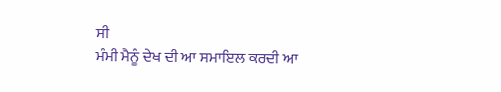ਸੀ
ਮੰਮੀ ਮੈਨੂੰ ਦੇਖ ਦੀ ਆ ਸਮਾਇਲ ਕਰਦੀ ਆ